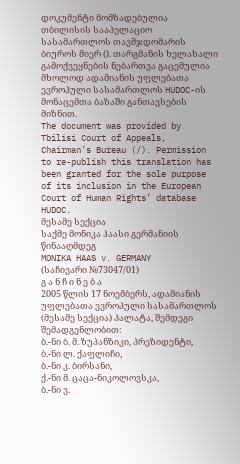დოკუმენტი მომზადებულია თბილისის სააპელაციო სასამართლოს თავმჯდომარის ბიუროს მიერ (). თარგმანის ხელახალი გამოქვეყნების ნებართვა გაცემულია მხოლოდ ადამიანის უფლებათა ევროპული სასამართლოს HUDOC-ის მონაცემთა ბაზაში განთავსების მიზნით.
The document was provided by Tbilisi Court of Appeals, Chairman’s Bureau (/). Permission to re-publish this translation has been granted for the sole purpose of its inclusion in the European Court of Human Rights’ database HUDOC.
მესამე სექცია
საქმე მონიკა ჰაასი გერმანიის წინააღმდეგ
MONIKA HAAS v. GERMANY
(საჩივარი №73047/01)
გ ა ნ ჩ ი ნ ე ბ ა
2005 წლის 17 ნოემბერს, ადამიანის უფლებათა ევროპული სასამართლოს (მესამე სექცია) პალატა, შემდეგი შემადგენლობით:
ბ.-ნი ბ. მ. ზუპანზიკი, პრეზიდენტი,
ბ.-ნი ლ. ქაფლიჩი,
ბ.-ნი კ. ბირსანი,
ქ.-ნი მ. ცაცა-ნიკოლოვსკა,
ბ.-ნი ვ.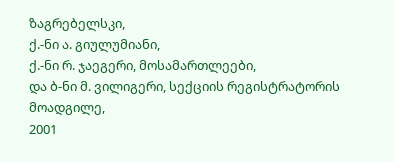ზაგრებელსკი,
ქ.-ნი ა. გიულუმიანი,
ქ.-ნი რ. ჯაეგერი, მოსამართლეები,
და ბ-ნი მ. ვილიგერი, სექციის რეგისტრატორის მოადგილე,
2001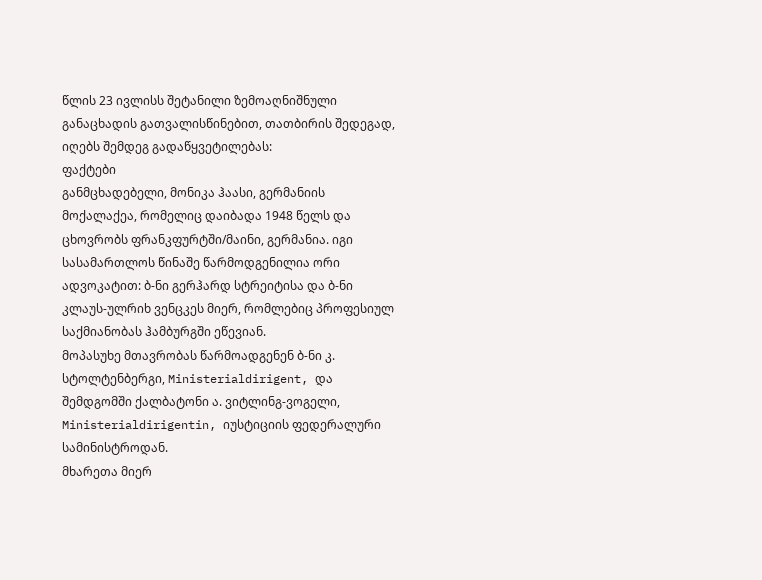წლის 23 ივლისს შეტანილი ზემოაღნიშნული განაცხადის გათვალისწინებით, თათბირის შედეგად, იღებს შემდეგ გადაწყვეტილებას:
ფაქტები
განმცხადებელი, მონიკა ჰაასი, გერმანიის მოქალაქეა, რომელიც დაიბადა 1948 წელს და ცხოვრობს ფრანკფურტში/მაინი, გერმანია. იგი სასამართლოს წინაშე წარმოდგენილია ორი ადვოკატით: ბ-ნი გერჰარდ სტრეიტისა და ბ-ნი კლაუს-ულრიხ ვენცკეს მიერ, რომლებიც პროფესიულ საქმიანობას ჰამბურგში ეწევიან.
მოპასუხე მთავრობას წარმოადგენენ ბ-ნი კ. სტოლტენბერგი, Ministerialdirigent, და შემდგომში ქალბატონი ა. ვიტლინგ-ვოგელი, Ministerialdirigentin, იუსტიციის ფედერალური სამინისტროდან.
მხარეთა მიერ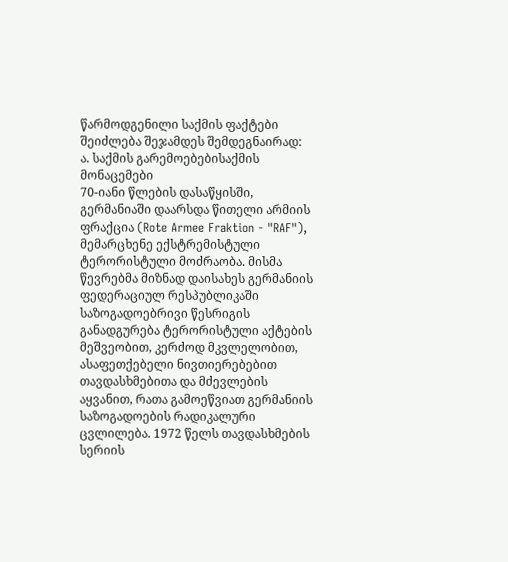წარმოდგენილი საქმის ფაქტები შეიძლება შეჯამდეს შემდეგნაირად:
ა. საქმის გარემოებებისაქმის მონაცემები
70-იანი წლების დასაწყისში, გერმანიაში დაარსდა წითელი არმიის ფრაქცია (Rote Armee Fraktion - "RAF"), მემარცხენე ექსტრემისტული ტერორისტული მოძრაობა. მისმა წევრებმა მიზნად დაისახეს გერმანიის ფედერაციულ რესპუბლიკაში საზოგადოებრივი წესრიგის განადგურება ტერორისტული აქტების მეშვეობით, კერძოდ მკვლელობით, ასაფეთქებელი ნივთიერებებით თავდასხმებითა და მძევლების აყვანით, რათა გამოეწვიათ გერმანიის საზოგადოების რადიკალური ცვლილება. 1972 წელს თავდასხმების სერიის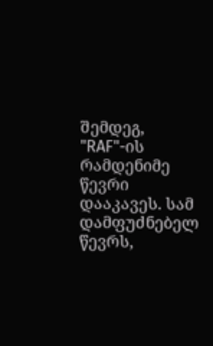შემდეგ, "RAF"-ის რამდენიმე წევრი დააკავეს. სამ დამფუძნებელ წევრს,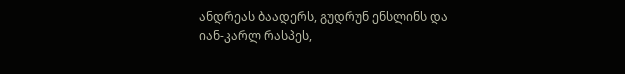ანდრეას ბაადერს, გუდრუნ ენსლინს და იან-კარლ რასპეს,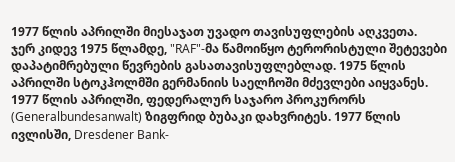1977 წლის აპრილში მიესაჯათ უვადო თავისუფლების აღკვეთა.
ჯერ კიდევ 1975 წლამდე, "RAF"-მა წამოიწყო ტერორისტული შეტევები დაპატიმრებული წევრების გასათავისუფლებლად. 1975 წლის აპრილში სტოკჰოლმში გერმანიის საელჩოში მძევლები აიყვანეს. 1977 წლის აპრილში, ფედერალურ საჯარო პროკურორს (Generalbundesanwalt) ზიგფრიდ ბუბაკი დახვრიტეს. 1977 წლის ივლისში, Dresdener Bank-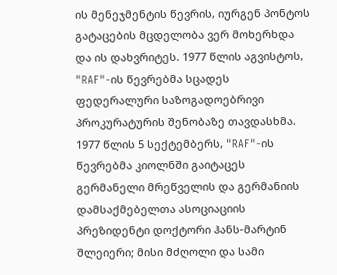ის მენეჯმენტის წევრის, იურგენ პონტოს გატაცების მცდელობა ვერ მოხერხდა და ის დახვრიტეს. 1977 წლის აგვისტოს, "RAF"-ის წევრებმა სცადეს ფედერალური საზოგადოებრივი პროკურატურის შენობაზე თავდასხმა.
1977 წლის 5 სექტემბერს, "RAF"-ის წევრებმა კიოლნში გაიტაცეს გერმანელი მრეწველის და გერმანიის დამსაქმებელთა ასოციაციის პრეზიდენტი დოქტორი ჰანს-მარტინ შლეიერი; მისი მძღოლი და სამი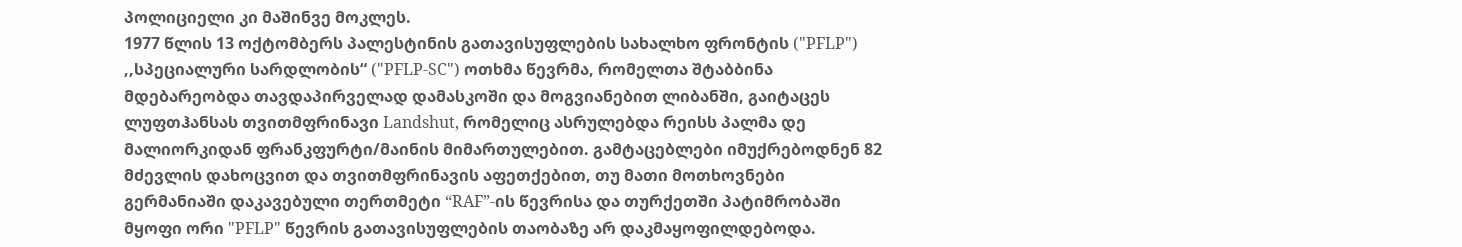პოლიციელი კი მაშინვე მოკლეს.
1977 წლის 13 ოქტომბერს პალესტინის გათავისუფლების სახალხო ფრონტის ("PFLP") ,,სპეციალური სარდლობის“ ("PFLP-SC") ოთხმა წევრმა, რომელთა შტაბბინა მდებარეობდა თავდაპირველად დამასკოში და მოგვიანებით ლიბანში, გაიტაცეს ლუფთჰანსას თვითმფრინავი Landshut, რომელიც ასრულებდა რეისს პალმა დე მალიორკიდან ფრანკფურტი/მაინის მიმართულებით. გამტაცებლები იმუქრებოდნენ 82 მძევლის დახოცვით და თვითმფრინავის აფეთქებით, თუ მათი მოთხოვნები გერმანიაში დაკავებული თერთმეტი “RAF”-ის წევრისა და თურქეთში პატიმრობაში მყოფი ორი "PFLP" წევრის გათავისუფლების თაობაზე არ დაკმაყოფილდებოდა.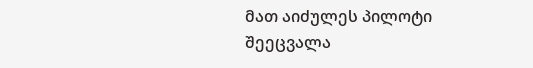მათ აიძულეს პილოტი შეეცვალა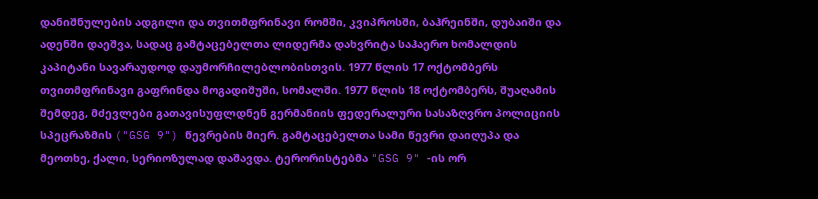დანიშნულების ადგილი და თვითმფრინავი რომში, კვიპროსში, ბაჰრეინში, დუბაიში და ადენში დაეშვა, სადაც გამტაცებელთა ლიდერმა დახვრიტა საჰაერო ხომალდის კაპიტანი სავარაუდოდ დაუმორჩილებლობისთვის. 1977 წლის 17 ოქტომბერს თვითმფრინავი გაფრინდა მოგადიშუში, სომალში. 1977 წლის 18 ოქტომბერს, შუაღამის შემდეგ, მძევლები გათავისუფლდნენ გერმანიის ფედერალური სასაზღვრო პოლიციის სპეცრაზმის ("GSG 9") წევრების მიერ. გამტაცებელთა სამი წევრი დაიღუპა და მეოთხე, ქალი, სერიოზულად დაშავდა. ტერორისტებმა "GSG 9" -ის ორ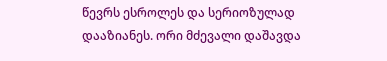წევრს ესროლეს და სერიოზულად დააზიანეს. ორი მძევალი დაშავდა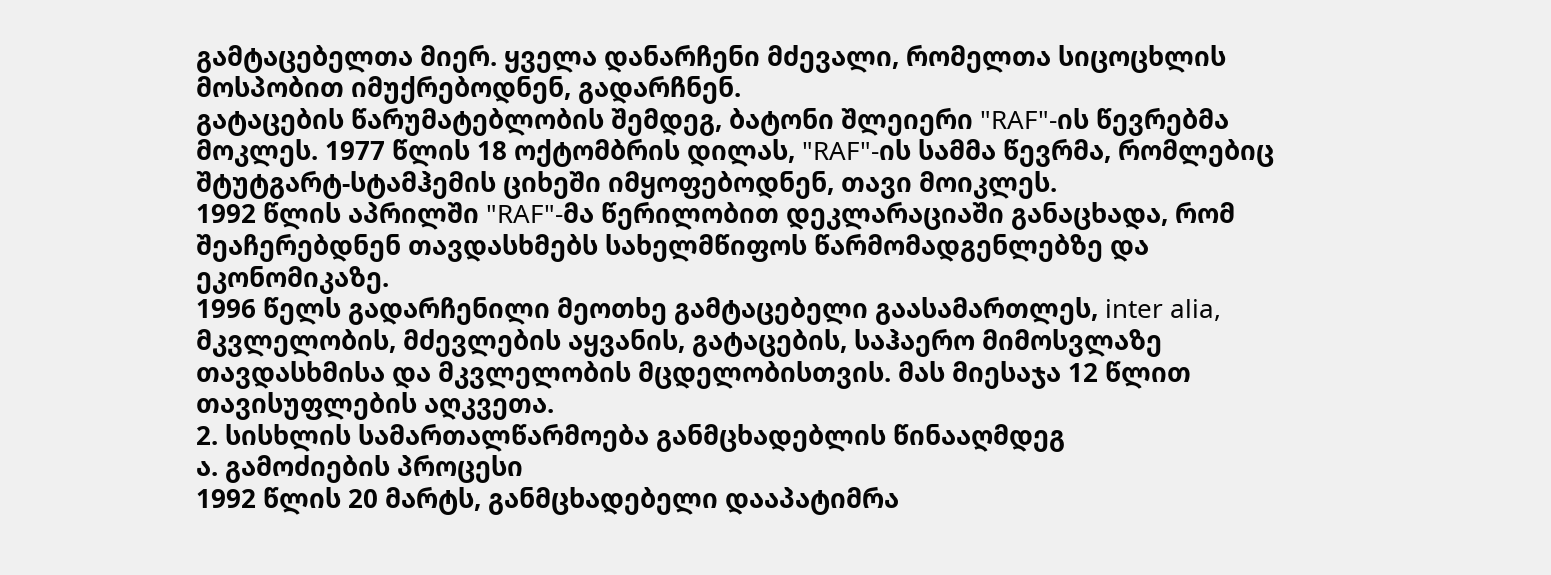გამტაცებელთა მიერ. ყველა დანარჩენი მძევალი, რომელთა სიცოცხლის მოსპობით იმუქრებოდნენ, გადარჩნენ.
გატაცების წარუმატებლობის შემდეგ, ბატონი შლეიერი "RAF"-ის წევრებმა მოკლეს. 1977 წლის 18 ოქტომბრის დილას, "RAF"-ის სამმა წევრმა, რომლებიც შტუტგარტ-სტამჰემის ციხეში იმყოფებოდნენ, თავი მოიკლეს.
1992 წლის აპრილში "RAF"-მა წერილობით დეკლარაციაში განაცხადა, რომ შეაჩერებდნენ თავდასხმებს სახელმწიფოს წარმომადგენლებზე და ეკონომიკაზე.
1996 წელს გადარჩენილი მეოთხე გამტაცებელი გაასამართლეს, inter alia, მკვლელობის, მძევლების აყვანის, გატაცების, საჰაერო მიმოსვლაზე თავდასხმისა და მკვლელობის მცდელობისთვის. მას მიესაჯა 12 წლით თავისუფლების აღკვეთა.
2. სისხლის სამართალწარმოება განმცხადებლის წინააღმდეგ
ა. გამოძიების პროცესი
1992 წლის 20 მარტს, განმცხადებელი დააპატიმრა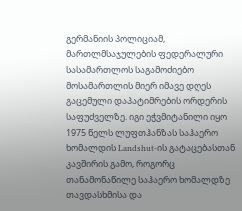გერმანიის პოლიციამ, მართლმსაჯულების ფედერალური სასამართლოს საგამოძიებო მოსამართლის მიერ იმავე დღეს გაცემული დაპატიმრების ორდერის საფუძველზე. იგი ეჭვმიტანილი იყო 1975 წელს ლუფთჰანზას საჰაერო ხომალდის Landshut-ის გატაცებასთან კავშირის გამო, როგორც თანამონაწილე საჰაერო ხომალდზე თავდასხმისა და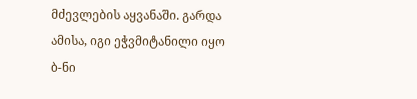მძევლების აყვანაში. გარდა ამისა, იგი ეჭვმიტანილი იყო ბ-ნი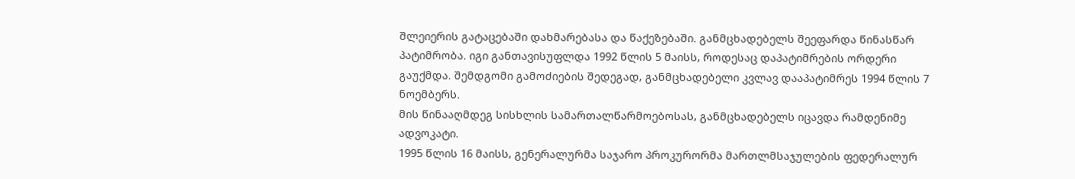შლეიერის გატაცებაში დახმარებასა და წაქეზებაში. განმცხადებელს შეეფარდა წინასწარ პატიმრობა. იგი განთავისუფლდა 1992 წლის 5 მაისს, როდესაც დაპატიმრების ორდერი გაუქმდა. შემდგომი გამოძიების შედეგად, განმცხადებელი კვლავ დააპატიმრეს 1994 წლის 7 ნოემბერს.
მის წინააღმდეგ სისხლის სამართალწარმოებოსას, განმცხადებელს იცავდა რამდენიმე ადვოკატი.
1995 წლის 16 მაისს, გენერალურმა საჯარო პროკურორმა მართლმსაჯულების ფედერალურ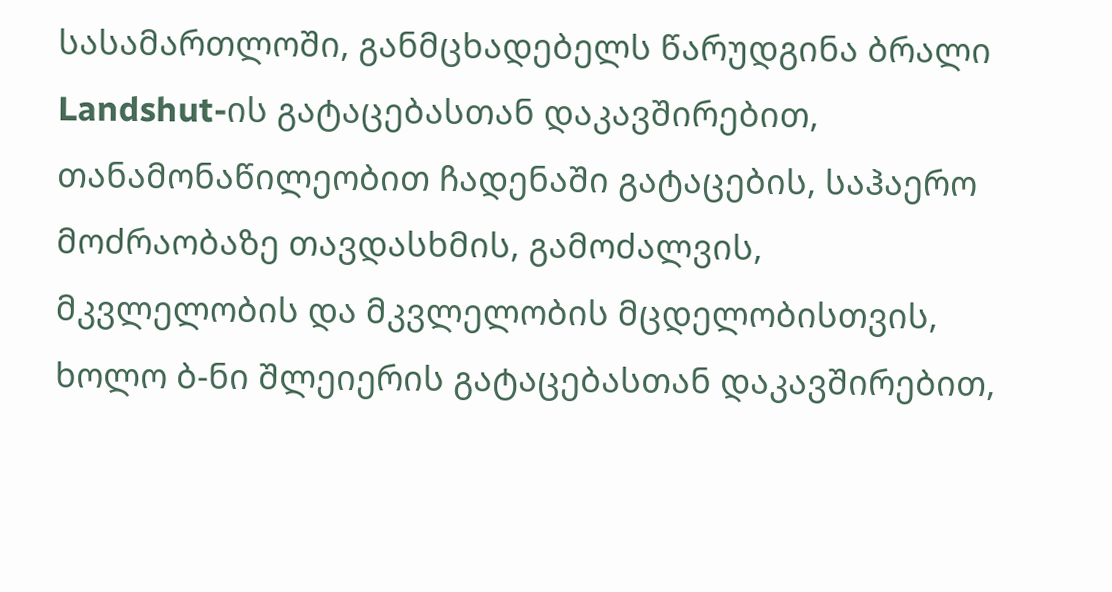სასამართლოში, განმცხადებელს წარუდგინა ბრალი Landshut-ის გატაცებასთან დაკავშირებით, თანამონაწილეობით ჩადენაში გატაცების, საჰაერო მოძრაობაზე თავდასხმის, გამოძალვის, მკვლელობის და მკვლელობის მცდელობისთვის, ხოლო ბ-ნი შლეიერის გატაცებასთან დაკავშირებით,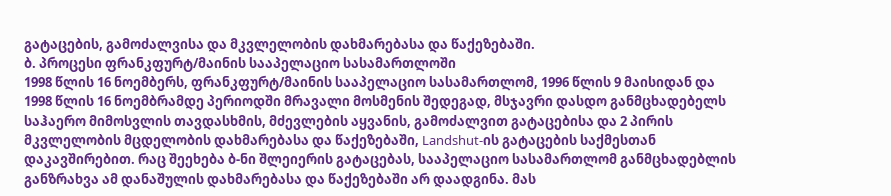გატაცების, გამოძალვისა და მკვლელობის დახმარებასა და წაქეზებაში.
ბ. პროცესი ფრანკფურტ/მაინის სააპელაციო სასამართლოში
1998 წლის 16 ნოემბერს, ფრანკფურტ/მაინის სააპელაციო სასამართლომ, 1996 წლის 9 მაისიდან და 1998 წლის 16 ნოემბრამდე პერიოდში მრავალი მოსმენის შედეგად, მსჯავრი დასდო განმცხადებელს საჰაერო მიმოსვლის თავდასხმის, მძევლების აყვანის, გამოძალვით გატაცებისა და 2 პირის მკვლელობის მცდელობის დახმარებასა და წაქეზებაში, Landshut-ის გატაცების საქმესთან დაკავშირებით. რაც შეეხება ბ-ნი შლეიერის გატაცებას, სააპელაციო სასამართლომ განმცხადებლის განზრახვა ამ დანაშულის დახმარებასა და წაქეზებაში არ დაადგინა. მას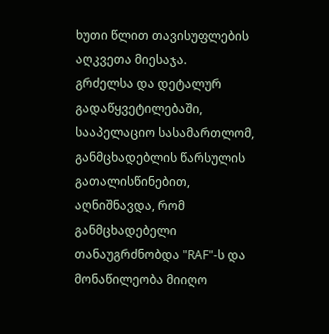ხუთი წლით თავისუფლების აღკვეთა მიესაჯა.
გრძელსა და დეტალურ გადაწყვეტილებაში, სააპელაციო სასამართლომ, განმცხადებლის წარსულის გათალისწინებით, აღნიშნავდა, რომ განმცხადებელი თანაუგრძნობდა "RAF"-ს და მონაწილეობა მიიღო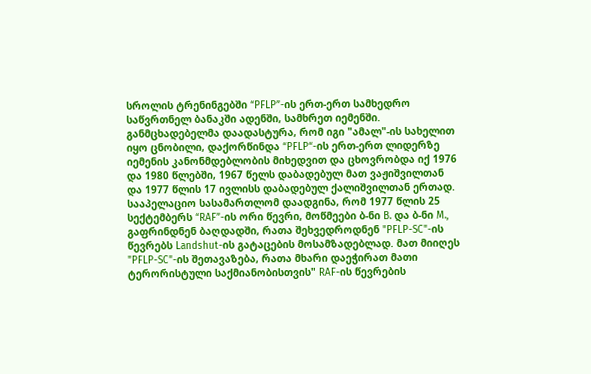სროლის ტრენინგებში “PFLP”-ის ერთ-ერთ სამხედრო საწვრთნელ ბანაკში ადენში, სამხრეთ იემენში. განმცხადებელმა დაადასტურა, რომ იგი "ამალ"-ის სახელით იყო ცნობილი, დაქორწინდა “PFLP“-ის ერთ-ერთ ლიდერზე იემენის კანონმდებლობის მიხედვით და ცხოვრობდა იქ 1976 და 1980 წლებში, 1967 წელს დაბადებულ მათ ვაჟიშვილთან და 1977 წლის 17 ივლისს დაბადებულ ქალიშვილთან ერთად.
სააპელაციო სასამართლომ დაადგინა, რომ 1977 წლის 25 სექტემბერს “RAF”-ის ორი წევრი, მოწმეები ბ-ნი B. და ბ-ნი M., გაფრინდნენ ბაღდადში, რათა შეხვედროდნენ "PFLP-SC"-ის წევრებს Landshut-ის გატაცების მოსამზადებლად. მათ მიიღეს "PFLP-SC"-ის შეთავაზება, რათა მხარი დაეჭირათ მათი ტერორისტული საქმიანობისთვის" RAF-ის წევრების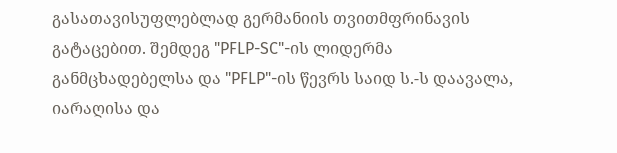გასათავისუფლებლად გერმანიის თვითმფრინავის გატაცებით. შემდეგ "PFLP-SC"-ის ლიდერმა განმცხადებელსა და "PFLP"-ის წევრს საიდ ს.-ს დაავალა, იარაღისა და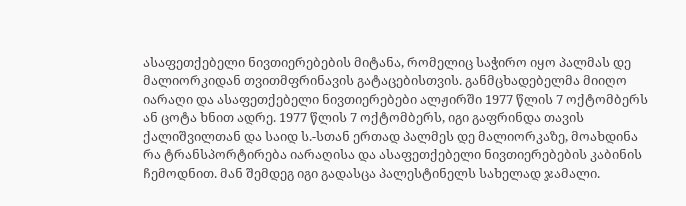ასაფეთქებელი ნივთიერებების მიტანა, რომელიც საჭირო იყო პალმას დე მალიორკიდან თვითმფრინავის გატაცებისთვის. განმცხადებელმა მიიღო იარაღი და ასაფეთქებელი ნივთიერებები ალჟირში 1977 წლის 7 ოქტომბერს ან ცოტა ხნით ადრე. 1977 წლის 7 ოქტომბერს, იგი გაფრინდა თავის ქალიშვილთან და საიდ ს.-სთან ერთად პალმეს დე მალიორკაზე, მოახდინა რა ტრანსპორტირება იარაღისა და ასაფეთქებელი ნივთიერებების კაბინის ჩემოდნით. მან შემდეგ იგი გადასცა პალესტინელს სახელად ჯამალი.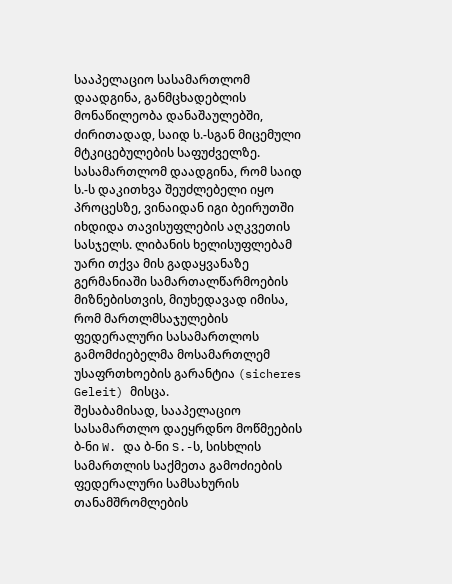სააპელაციო სასამართლომ დაადგინა, განმცხადებლის მონაწილეობა დანაშაულებში, ძირითადად, საიდ ს.-სგან მიცემული მტკიცებულების საფუძველზე.
სასამართლომ დაადგინა, რომ საიდ ს.-ს დაკითხვა შეუძლებელი იყო პროცესზე, ვინაიდან იგი ბეირუთში იხდიდა თავისუფლების აღკვეთის სასჯელს. ლიბანის ხელისუფლებამ უარი თქვა მის გადაყვანაზე გერმანიაში სამართალწარმოების მიზნებისთვის, მიუხედავად იმისა, რომ მართლმსაჯულების ფედერალური სასამართლოს გამომძიებელმა მოსამართლემ უსაფრთხოების გარანტია (sicheres Geleit) მისცა.
შესაბამისად, სააპელაციო სასამართლო დაეყრდნო მოწმეების ბ-ნი W. და ბ-ნი S.-ს, სისხლის სამართლის საქმეთა გამოძიების ფედერალური სამსახურის თანამშრომლების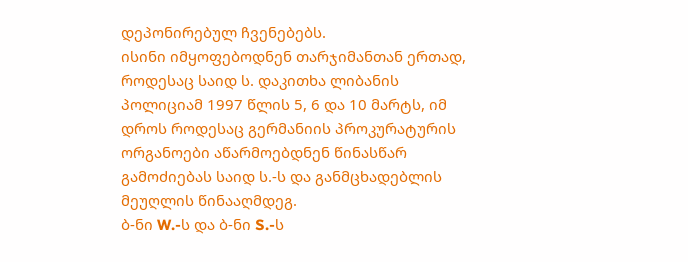დეპონირებულ ჩვენებებს.
ისინი იმყოფებოდნენ თარჯიმანთან ერთად, როდესაც საიდ ს. დაკითხა ლიბანის პოლიციამ 1997 წლის 5, 6 და 10 მარტს, იმ დროს როდესაც გერმანიის პროკურატურის ორგანოები აწარმოებდნენ წინასწარ გამოძიებას საიდ ს.-ს და განმცხადებლის მეუღლის წინააღმდეგ.
ბ-ნი W.-ს და ბ-ნი S.-ს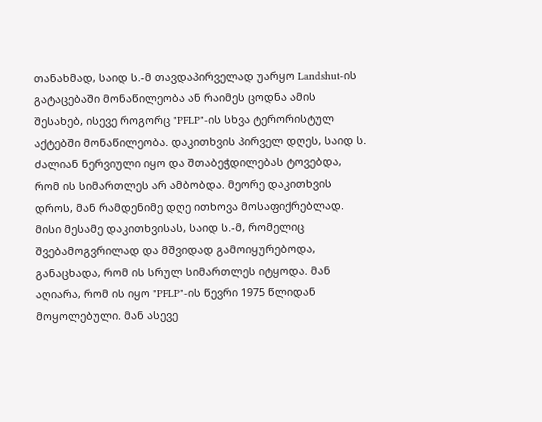თანახმად, საიდ ს.-მ თავდაპირველად უარყო Landshut-ის გატაცებაში მონაწილეობა ან რაიმეს ცოდნა ამის შესახებ, ისევე როგორც "PFLP"-ის სხვა ტერორისტულ აქტებში მონაწილეობა. დაკითხვის პირველ დღეს, საიდ ს. ძალიან ნერვიული იყო და შთაბეჭდილებას ტოვებდა, რომ ის სიმართლეს არ ამბობდა. მეორე დაკითხვის დროს, მან რამდენიმე დღე ითხოვა მოსაფიქრებლად. მისი მესამე დაკითხვისას, საიდ ს.-მ, რომელიც შვებამოგვრილად და მშვიდად გამოიყურებოდა, განაცხადა, რომ ის სრულ სიმართლეს იტყოდა. მან აღიარა, რომ ის იყო "PFLP"-ის წევრი 1975 წლიდან მოყოლებული. მან ასევე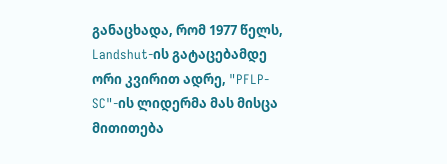განაცხადა, რომ 1977 წელს, Landshut-ის გატაცებამდე ორი კვირით ადრე, "PFLP-SC"-ის ლიდერმა მას მისცა მითითება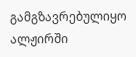გამგზავრებულიყო ალჟირში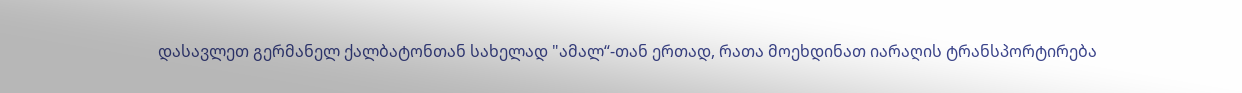დასავლეთ გერმანელ ქალბატონთან სახელად "ამალ“-თან ერთად, რათა მოეხდინათ იარაღის ტრანსპორტირება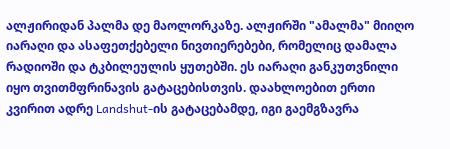ალჟირიდან პალმა დე მაოლორკაზე. ალჟირში "ამალმა" მიიღო იარაღი და ასაფეთქებელი ნივთიერებები, რომელიც დამალა რადიოში და ტკბილეულის ყუთებში. ეს იარაღი განკუთვნილი იყო თვითმფრინავის გატაცებისთვის. დაახლოებით ერთი კვირით ადრე Landshut-ის გატაცებამდე, იგი გაემგზავრა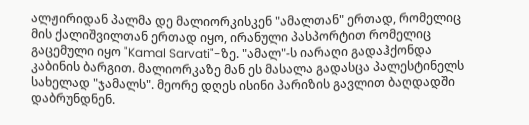ალჟირიდან პალმა დე მალიორკისკენ "ამალთან" ერთად, რომელიც მის ქალიშვილთან ერთად იყო, ირანული პასპორტით რომელიც გაცემული იყო "Kamal Sarvati"-ზე. "ამალ"-ს იარაღი გადაჰქონდა კაბინის ბარგით. მალიორკაზე მან ეს მასალა გადასცა პალესტინელს სახელად "ჯამალს". მეორე დღეს ისინი პარიზის გავლით ბაღდადში დაბრუნდნენ.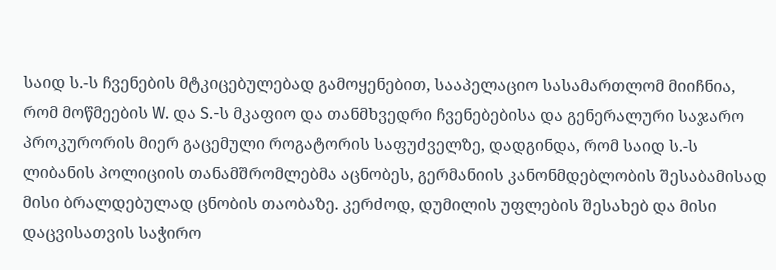საიდ ს.-ს ჩვენების მტკიცებულებად გამოყენებით, სააპელაციო სასამართლომ მიიჩნია, რომ მოწმეების W. და S.-ს მკაფიო და თანმხვედრი ჩვენებებისა და გენერალური საჯარო პროკურორის მიერ გაცემული როგატორის საფუძველზე, დადგინდა, რომ საიდ ს.-ს ლიბანის პოლიციის თანამშრომლებმა აცნობეს, გერმანიის კანონმდებლობის შესაბამისად მისი ბრალდებულად ცნობის თაობაზე. კერძოდ, დუმილის უფლების შესახებ და მისი დაცვისათვის საჭირო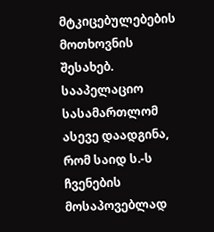მტკიცებულებების მოთხოვნის შესახებ. სააპელაციო სასამართლომ ასევე დაადგინა, რომ საიდ ს.-ს ჩვენების მოსაპოვებლად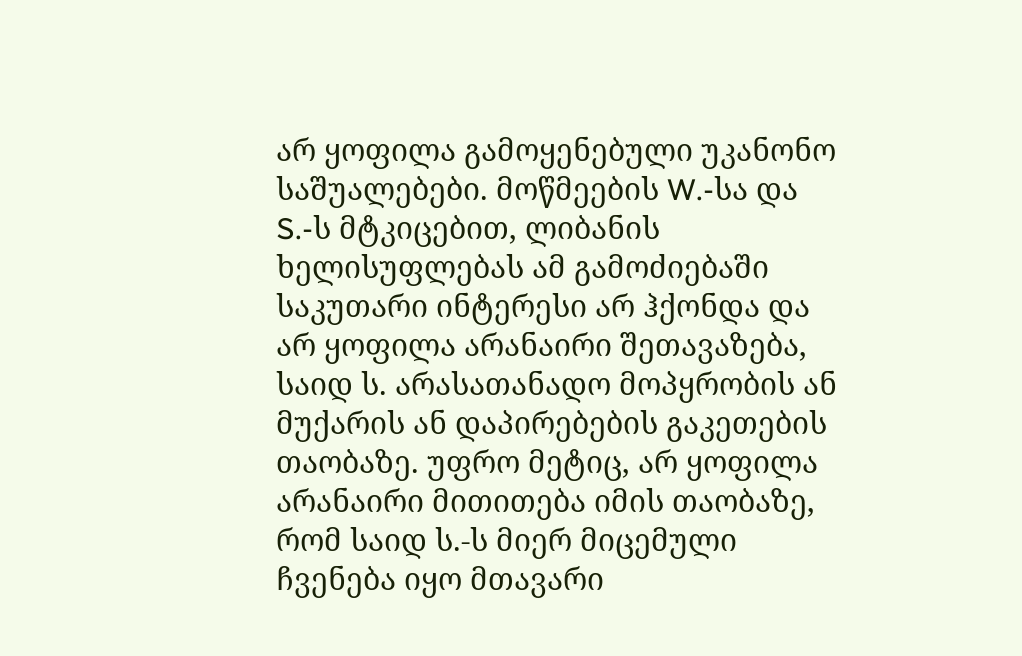არ ყოფილა გამოყენებული უკანონო საშუალებები. მოწმეების W.-სა და S.-ს მტკიცებით, ლიბანის ხელისუფლებას ამ გამოძიებაში საკუთარი ინტერესი არ ჰქონდა და არ ყოფილა არანაირი შეთავაზება, საიდ ს. არასათანადო მოპყრობის ან მუქარის ან დაპირებების გაკეთების თაობაზე. უფრო მეტიც, არ ყოფილა არანაირი მითითება იმის თაობაზე, რომ საიდ ს.-ს მიერ მიცემული ჩვენება იყო მთავარი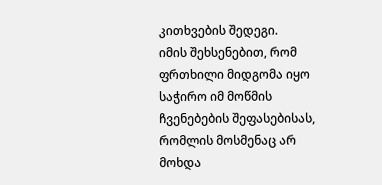კითხვების შედეგი.
იმის შეხსენებით, რომ ფრთხილი მიდგომა იყო საჭირო იმ მოწმის ჩვენებების შეფასებისას, რომლის მოსმენაც არ მოხდა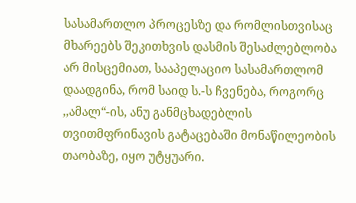სასამართლო პროცესზე და რომლისთვისაც მხარეებს შეკითხვის დასმის შესაძლებლობა არ მისცემიათ, სააპელაციო სასამართლომ დაადგინა, რომ საიდ ს.-ს ჩვენება, როგორც ,,ამალ“-ის, ანუ განმცხადებლის თვითმფრინავის გატაცებაში მონაწილეობის თაობაზე, იყო უტყუარი.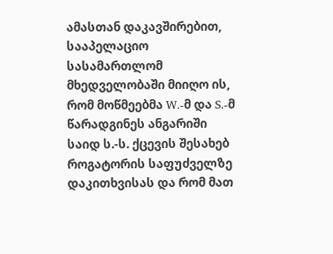ამასთან დაკავშირებით, სააპელაციო სასამართლომ მხედველობაში მიიღო ის, რომ მოწმეებმა W.-მ და S.-მ წარადგინეს ანგარიში საიდ ს.-ს. ქცევის შესახებ როგატორის საფუძველზე დაკითხვისას და რომ მათ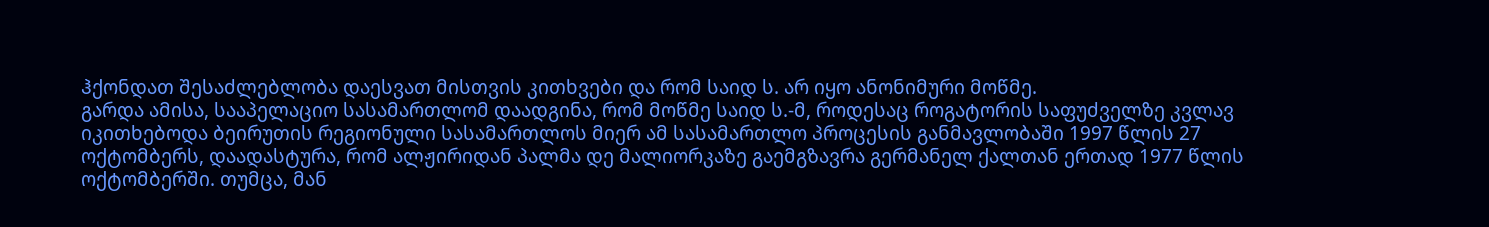ჰქონდათ შესაძლებლობა დაესვათ მისთვის კითხვები და რომ საიდ ს. არ იყო ანონიმური მოწმე.
გარდა ამისა, სააპელაციო სასამართლომ დაადგინა, რომ მოწმე საიდ ს.-მ, როდესაც როგატორის საფუძველზე კვლავ იკითხებოდა ბეირუთის რეგიონული სასამართლოს მიერ ამ სასამართლო პროცესის განმავლობაში 1997 წლის 27 ოქტომბერს, დაადასტურა, რომ ალჟირიდან პალმა დე მალიორკაზე გაემგზავრა გერმანელ ქალთან ერთად 1977 წლის ოქტომბერში. თუმცა, მან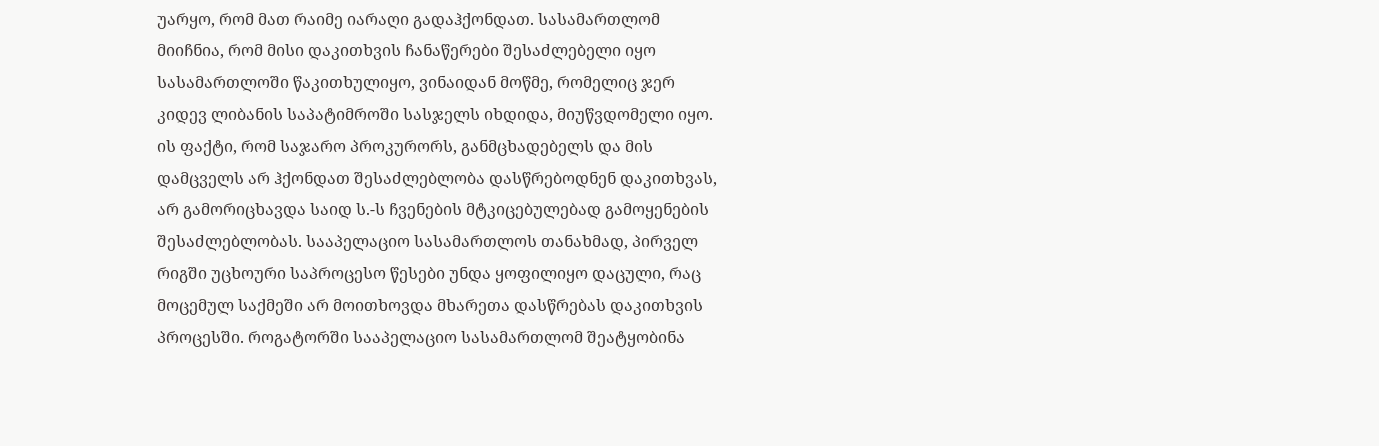უარყო, რომ მათ რაიმე იარაღი გადაჰქონდათ. სასამართლომ მიიჩნია, რომ მისი დაკითხვის ჩანაწერები შესაძლებელი იყო სასამართლოში წაკითხულიყო, ვინაიდან მოწმე, რომელიც ჯერ კიდევ ლიბანის საპატიმროში სასჯელს იხდიდა, მიუწვდომელი იყო. ის ფაქტი, რომ საჯარო პროკურორს, განმცხადებელს და მის დამცველს არ ჰქონდათ შესაძლებლობა დასწრებოდნენ დაკითხვას, არ გამორიცხავდა საიდ ს.-ს ჩვენების მტკიცებულებად გამოყენების შესაძლებლობას. სააპელაციო სასამართლოს თანახმად, პირველ რიგში უცხოური საპროცესო წესები უნდა ყოფილიყო დაცული, რაც მოცემულ საქმეში არ მოითხოვდა მხარეთა დასწრებას დაკითხვის პროცესში. როგატორში სააპელაციო სასამართლომ შეატყობინა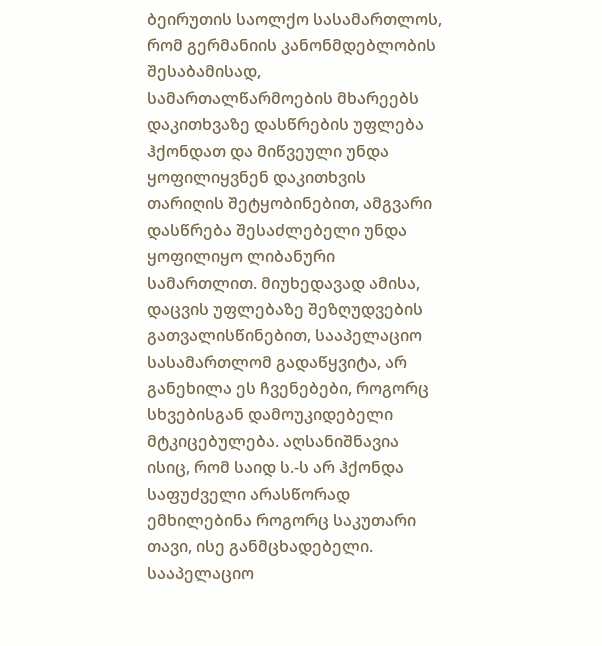ბეირუთის საოლქო სასამართლოს, რომ გერმანიის კანონმდებლობის შესაბამისად, სამართალწარმოების მხარეებს დაკითხვაზე დასწრების უფლება ჰქონდათ და მიწვეული უნდა ყოფილიყვნენ დაკითხვის თარიღის შეტყობინებით, ამგვარი დასწრება შესაძლებელი უნდა ყოფილიყო ლიბანური სამართლით. მიუხედავად ამისა, დაცვის უფლებაზე შეზღუდვების გათვალისწინებით, სააპელაციო სასამართლომ გადაწყვიტა, არ განეხილა ეს ჩვენებები, როგორც სხვებისგან დამოუკიდებელი მტკიცებულება. აღსანიშნავია ისიც, რომ საიდ ს.-ს არ ჰქონდა საფუძველი არასწორად ემხილებინა როგორც საკუთარი თავი, ისე განმცხადებელი.
სააპელაციო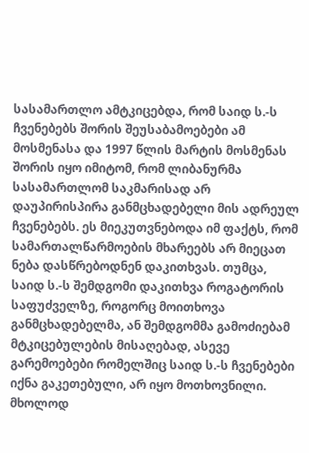სასამართლო ამტკიცებდა, რომ საიდ ს.-ს ჩვენებებს შორის შეუსაბამოებები ამ მოსმენასა და 1997 წლის მარტის მოსმენას შორის იყო იმიტომ, რომ ლიბანურმა სასამართლომ საკმარისად არ დაუპირისპირა განმცხადებელი მის ადრეულ ჩვენებებს. ეს მიეკუთვნებოდა იმ ფაქტს, რომ სამართალწარმოების მხარეებს არ მიეცათ ნება დასწრებოდნენ დაკითხვას. თუმცა, საიდ ს.-ს შემდგომი დაკითხვა როგატორის საფუძველზე, როგორც მოითხოვა განმცხადებელმა, ან შემდგომმა გამოძიებამ მტკიცებულების მისაღებად, ასევე გარემოებები რომელშიც საიდ ს.-ს ჩვენებები იქნა გაკეთებული, არ იყო მოთხოვნილი. მხოლოდ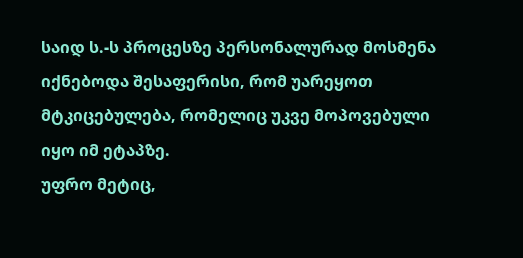საიდ ს.-ს პროცესზე პერსონალურად მოსმენა იქნებოდა შესაფერისი, რომ უარეყოთ მტკიცებულება, რომელიც უკვე მოპოვებული იყო იმ ეტაპზე.
უფრო მეტიც,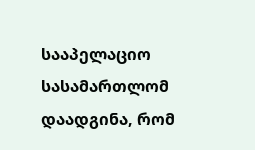სააპელაციო სასამართლომ დაადგინა, რომ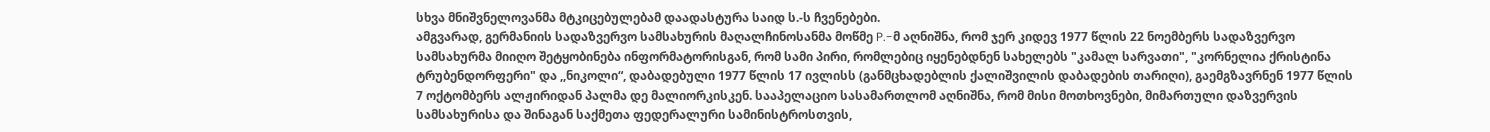სხვა მნიშვნელოვანმა მტკიცებულებამ დაადასტურა საიდ ს.-ს ჩვენებები.
ამგვარად, გერმანიის სადაზვერვო სამსახურის მაღალჩინოსანმა მოწმე P.-მ აღნიშნა, რომ ჯერ კიდევ 1977 წლის 22 ნოემბერს სადაზვერვო სამსახურმა მიიღო შეტყობინება ინფორმატორისგან, რომ სამი პირი, რომლებიც იყენებდნენ სახელებს "კამალ სარვათი", "კორნელია ქრისტინა ტრუბენდორფერი" და ,,ნიკოლი“, დაბადებული 1977 წლის 17 ივლისს (განმცხადებლის ქალიშვილის დაბადების თარიღი), გაემგზავრნენ 1977 წლის 7 ოქტომბერს ალჟირიდან პალმა დე მალიორკისკენ. სააპელაციო სასამართლომ აღნიშნა, რომ მისი მოთხოვნები, მიმართული დაზვერვის სამსახურისა და შინაგან საქმეთა ფედერალური სამინისტროსთვის,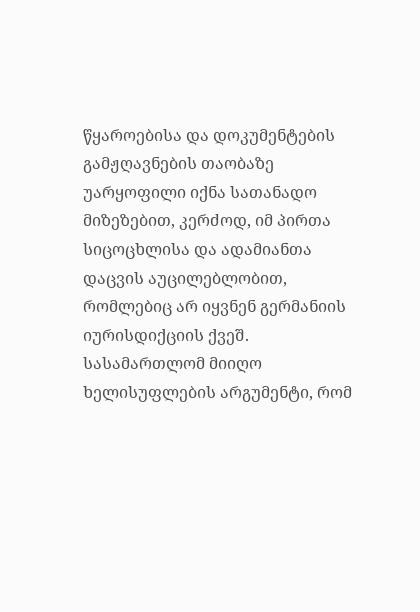წყაროებისა და დოკუმენტების გამჟღავნების თაობაზე უარყოფილი იქნა სათანადო მიზეზებით, კერძოდ, იმ პირთა სიცოცხლისა და ადამიანთა დაცვის აუცილებლობით, რომლებიც არ იყვნენ გერმანიის იურისდიქციის ქვეშ. სასამართლომ მიიღო ხელისუფლების არგუმენტი, რომ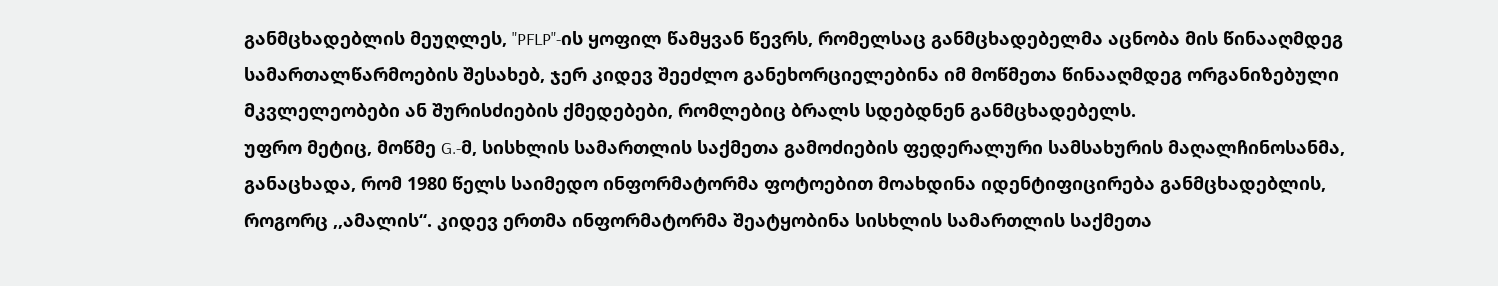განმცხადებლის მეუღლეს, "PFLP"-ის ყოფილ წამყვან წევრს, რომელსაც განმცხადებელმა აცნობა მის წინააღმდეგ სამართალწარმოების შესახებ, ჯერ კიდევ შეეძლო განეხორციელებინა იმ მოწმეთა წინააღმდეგ ორგანიზებული მკვლელეობები ან შურისძიების ქმედებები, რომლებიც ბრალს სდებდნენ განმცხადებელს.
უფრო მეტიც, მოწმე G.-მ, სისხლის სამართლის საქმეთა გამოძიების ფედერალური სამსახურის მაღალჩინოსანმა, განაცხადა, რომ 1980 წელს საიმედო ინფორმატორმა ფოტოებით მოახდინა იდენტიფიცირება განმცხადებლის, როგორც ,,ამალის“. კიდევ ერთმა ინფორმატორმა შეატყობინა სისხლის სამართლის საქმეთა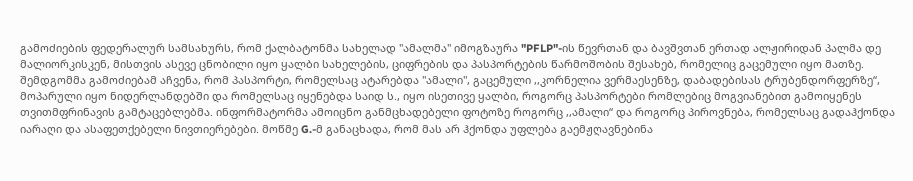გამოძიების ფედერალურ სამსახურს, რომ ქალბატონმა სახელად "ამალმა" იმოგზაურა "PFLP"-ის წევრთან და ბავშვთან ერთად ალჟირიდან პალმა დე მალიორკისკენ, მისთვის ასევე ცნობილი იყო ყალბი სახელების, ციფრების და პასპორტების წარმოშობის შესახებ, რომელიც გაცემული იყო მათზე. შემდგომმა გამოძიებამ აჩვენა, რომ პასპორტი, რომელსაც ატარებდა "ამალი", გაცემული ,,კორნელია ვერმაესენზე, დაბადებისას ტრუბენდორფერზე“, მოპარული იყო ნიდერლანდებში და რომელსაც იყენებდა საიდ ს., იყო ისეთივე ყალბი, როგორც პასპორტები რომლებიც მოგვიანებით გამოიყენეს თვითმფრინავის გამტაცებლებმა. ინფორმატორმა ამოიცნო განმცხადებელი ფოტოზე როგორც ,,ამალი“ და როგორც პიროვნება, რომელსაც გადაჰქონდა იარაღი და ასაფეთქებელი ნივთიერებები. მოწმე G.-მ განაცხადა, რომ მას არ ჰქონდა უფლება გაემჟღავნებინა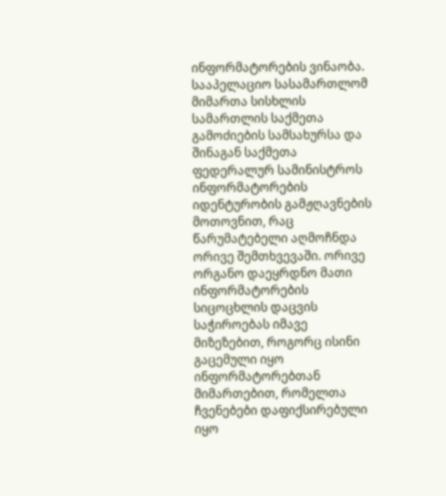ინფორმატორების ვინაობა. სააპელაციო სასამართლომ მიმართა სისხლის სამართლის საქმეთა გამოძიების სამსახურსა და შინაგან საქმეთა ფედერალურ სამინისტროს ინფორმატორების იდენტურობის გამჟღავნების მოთოვნით, რაც წარუმატებელი აღმოჩნდა ორივე შემთხვევაში. ორივე ორგანო დაეყრდნო მათი ინფორმატორების სიცოცხლის დაცვის საჭიროებას იმავე მიზეზებით, როგორც ისინი გაცემული იყო ინფორმატორებთან მიმართებით, რომელთა ჩვენებები დაფიქსირებული იყო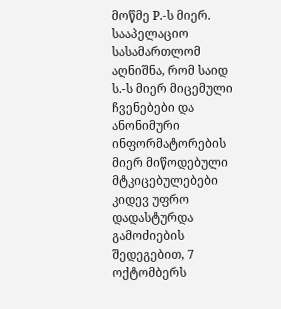მოწმე P.-ს მიერ.
სააპელაციო სასამართლომ აღნიშნა, რომ საიდ ს.-ს მიერ მიცემული ჩვენებები და ანონიმური ინფორმატორების მიერ მიწოდებული მტკიცებულებები კიდევ უფრო დადასტურდა გამოძიების შედეგებით, 7 ოქტომბერს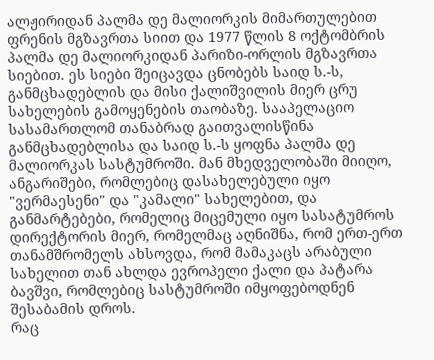ალჟირიდან პალმა დე მალიორკის მიმართულებით ფრენის მგზავრთა სიით და 1977 წლის 8 ოქტომბრის პალმა დე მალიორკიდან პარიზი-ორლის მგზავრთა სიებით. ეს სიები შეიცავდა ცნობებს საიდ ს.-ს, განმცხადებლის და მისი ქალიშვილის მიერ ცრუ სახელების გამოყენების თაობაზე. სააპელაციო სასამართლომ თანაბრად გაითვალისწინა განმცხადებლისა და საიდ ს.-ს ყოფნა პალმა დე მალიორკას სასტუმროში. მან მხედველობაში მიიღო, ანგარიშები, რომლებიც დასახელებული იყო "ვერმაესენი" და "კამალი" სახელებით, და განმარტებები, რომელიც მიცემული იყო სასატუმროს დირექტორის მიერ, რომელმაც აღნიშნა, რომ ერთ-ერთ თანამშრომელს ახსოვდა, რომ მამაკაცს არაბული სახელით თან ახლდა ევროპელი ქალი და პატარა ბავშვი, რომლებიც სასტუმროში იმყოფებოდნენ შესაბამის დროს.
რაც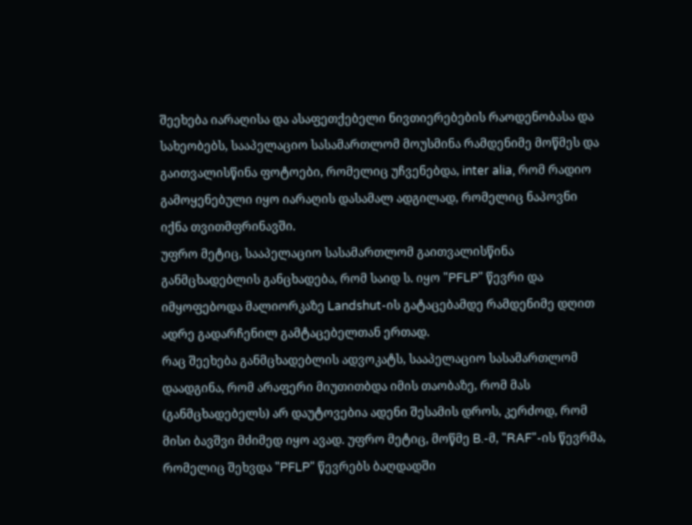შეეხება იარაღისა და ასაფეთქებელი ნივთიერებების რაოდენობასა და სახეობებს, სააპელაციო სასამართლომ მოუსმინა რამდენიმე მოწმეს და გაითვალისწინა ფოტოები, რომელიც უჩვენებდა, inter alia, რომ რადიო გამოყენებული იყო იარაღის დასამალ ადგილად, რომელიც ნაპოვნი იქნა თვითმფრინავში.
უფრო მეტიც, სააპელაციო სასამართლომ გაითვალისწინა განმცხადებლის განცხადება, რომ საიდ ს. იყო "PFLP" წევრი და იმყოფებოდა მალიორკაზე Landshut-ის გატაცებამდე რამდენიმე დღით ადრე გადარჩენილ გამტაცებელთან ერთად.
რაც შეეხება განმცხადებლის ადვოკატს, სააპელაციო სასამართლომ დაადგინა, რომ არაფერი მიუთითბდა იმის თაობაზე, რომ მას (განმცხადებელს) არ დაუტოვებია ადენი შესამის დროს, კერძოდ, რომ მისი ბავშვი მძიმედ იყო ავად. უფრო მეტიც, მოწმე B.-მ, "RAF"-ის წევრმა, რომელიც შეხვდა "PFLP" წევრებს ბაღდადში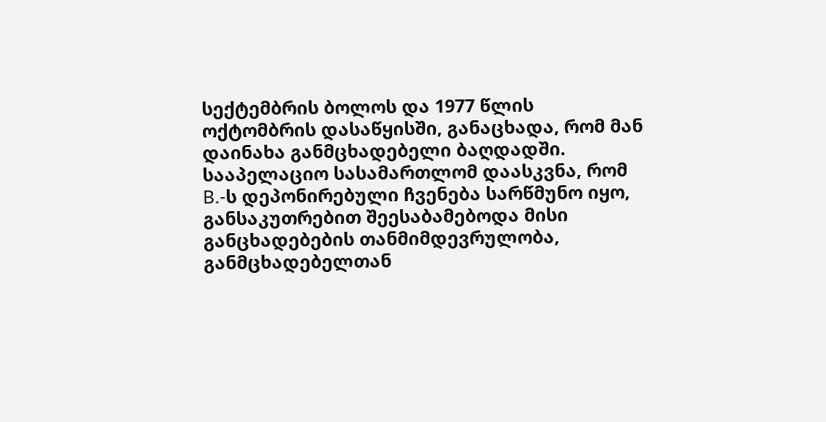სექტემბრის ბოლოს და 1977 წლის ოქტომბრის დასაწყისში, განაცხადა, რომ მან დაინახა განმცხადებელი ბაღდადში. სააპელაციო სასამართლომ დაასკვნა, რომ B.-ს დეპონირებული ჩვენება სარწმუნო იყო, განსაკუთრებით შეესაბამებოდა მისი განცხადებების თანმიმდევრულობა, განმცხადებელთან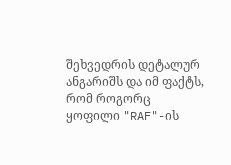შეხვედრის დეტალურ ანგარიშს და იმ ფაქტს, რომ როგორც ყოფილი "RAF"-ის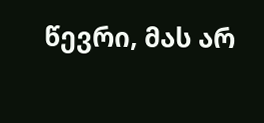წევრი, მას არ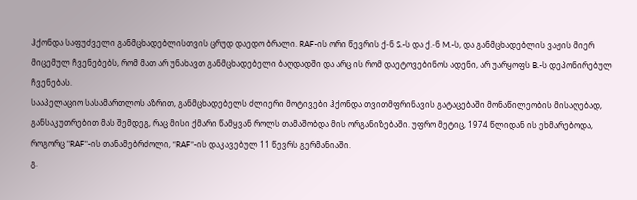ჰქონდა საფუძველი განმცხადებლისთვის ცრუდ დაედო ბრალი. RAF-ის ორი წევრის ქ-ნ S.-ს და ქ.-ნ M.-ს, და განმცხადებლის ვაჟის მიერ მიცემულ ჩვენებებს, რომ მათ არ უნახავთ განმცხადებელი ბაღდადში და არც ის რომ დაეტოვებინოს ადენი, არ უარყოფს B.-ს დეპონირებულ ჩვენებას.
სააპელაციო სასამართლოს აზრით, განმცხადებელს ძლიერი მოტივები ჰქონდა თვითმფრინავის გატაცებაში მონაწილეობის მისაღებად, განსაკუთრებით მას შემდეგ, რაც მისი ქმარი წამყვან როლს თამაშობდა მის ორგანიზებაში. უფრო მეტიც, 1974 წლიდან ის ეხმარებოდა, როგორც "RAF"-ის თანამებრძოლი, “RAF”-ის დაკავებულ 11 წევრს გერმანიაში.
გ.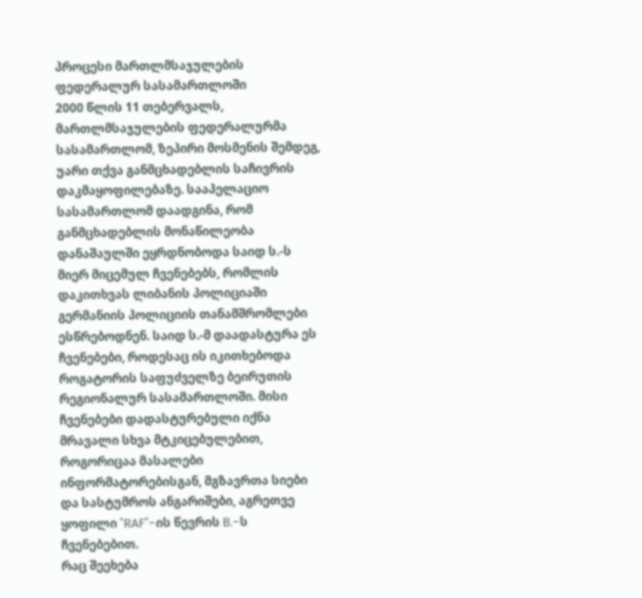პროცესი მართლმსაჯულების ფედერალურ სასამართლოში
2000 წლის 11 თებერვალს, მართლმსაჯულების ფედერალურმა სასამართლომ, ზეპირი მოსმენის შემდეგ, უარი თქვა განმცხადებლის საჩივრის დაკმაყოფილებაზე. სააპელაციო სასამართლომ დაადგინა, რომ განმცხადებლის მონაწილეობა დანაშაულში ეყრდნობოდა საიდ ს.-ს მიერ მიცემულ ჩვენებებს, რომლის დაკითხვას ლიბანის პოლიციაში გერმანიის პოლიციის თანამშრომლები ესწრებოდნენ. საიდ ს.-მ დაადასტურა ეს ჩვენებები, როდესაც ის იკითხებოდა როგატორის საფუძველზე ბეირუთის რეგიონალურ სასამართლოში. მისი ჩვენებები დადასტურებული იქნა მრავალი სხვა მტკიცებულებით, როგორიცაა მასალები ინფორმატორებისგან, მგზავრთა სიები და სასტუმროს ანგარიშები, აგრეთვე ყოფილი "RAF"-ის წევრის B.-ს ჩვენებებით.
რაც შეეხება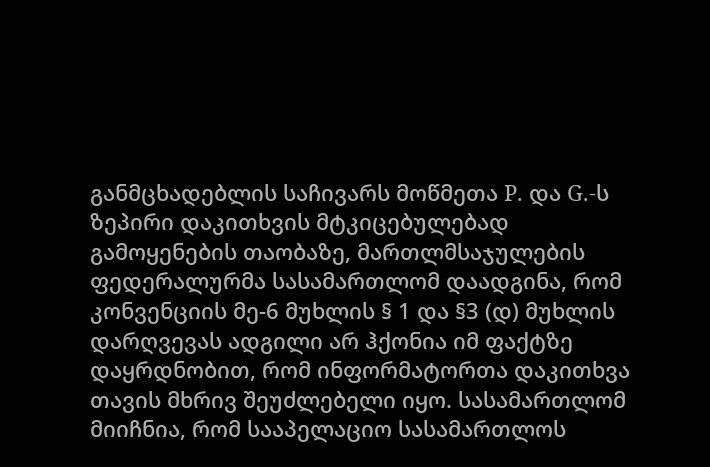განმცხადებლის საჩივარს მოწმეთა P. და G.-ს ზეპირი დაკითხვის მტკიცებულებად გამოყენების თაობაზე, მართლმსაჯულების ფედერალურმა სასამართლომ დაადგინა, რომ კონვენციის მე-6 მუხლის § 1 და §3 (დ) მუხლის დარღვევას ადგილი არ ჰქონია იმ ფაქტზე დაყრდნობით, რომ ინფორმატორთა დაკითხვა თავის მხრივ შეუძლებელი იყო. სასამართლომ მიიჩნია, რომ სააპელაციო სასამართლოს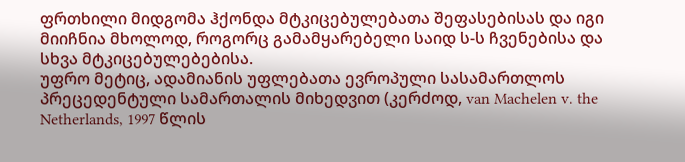ფრთხილი მიდგომა ჰქონდა მტკიცებულებათა შეფასებისას და იგი მიიჩნია მხოლოდ, როგორც გამამყარებელი საიდ ს-ს ჩვენებისა და სხვა მტკიცებულებებისა.
უფრო მეტიც, ადამიანის უფლებათა ევროპული სასამართლოს პრეცედენტული სამართალის მიხედვით (კერძოდ, van Machelen v. the Netherlands, 1997 წლის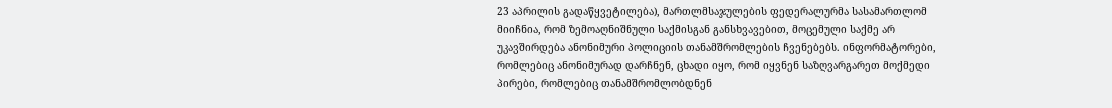23 აპრილის გადაწყვეტილება), მართლმსაჯულების ფედერალურმა სასამართლომ მიიჩნია, რომ ზემოაღნიშნული საქმისგან განსხვავებით, მოცემული საქმე არ უკავშირდება ანონიმური პოლიციის თანამშრომლების ჩვენებებს. ინფორმატორები, რომლებიც ანონიმურად დარჩნენ, ცხადი იყო, რომ იყვნენ საზღვარგარეთ მოქმედი პირები, რომლებიც თანამშრომლობდნენ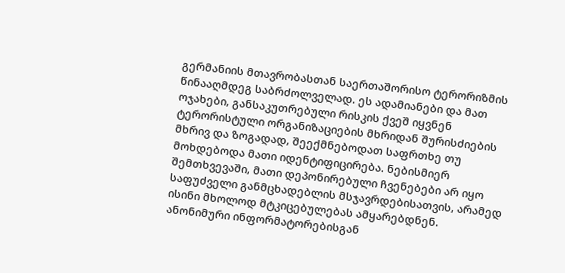გერმანიის მთავრობასთან საერთაშორისო ტერორიზმის წინააღმდეგ საბრძოლველად. ეს ადამიანები და მათ ოჯახები, განსაკუთრებული რისკის ქვეშ იყვნენ ტერორისტული ორგანიზაციების მხრიდან შურისძიების მხრივ და ზოგადად, შეექმნებოდათ საფრთხე თუ მოხდებოდა მათი იდენტიფიცირება. ნებისმიერ შემთხვევაში, მათი დეპონირებული ჩვენებები არ იყო საფუძველი განმცხადებლის მსჯავრდებისათვის, არამედ ისინი მხოლოდ მტკიცებულებას ამყარებდნენ. ანონიმური ინფორმატორებისგან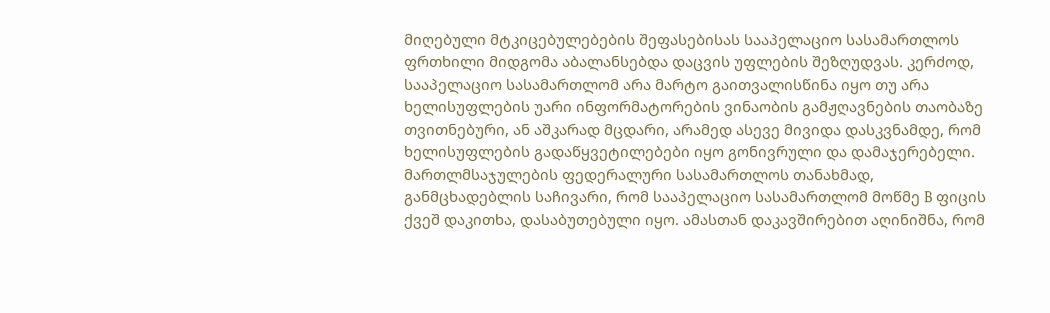მიღებული მტკიცებულებების შეფასებისას სააპელაციო სასამართლოს ფრთხილი მიდგომა აბალანსებდა დაცვის უფლების შეზღუდვას. კერძოდ, სააპელაციო სასამართლომ არა მარტო გაითვალისწინა იყო თუ არა ხელისუფლების უარი ინფორმატორების ვინაობის გამჟღავნების თაობაზე თვითნებური, ან აშკარად მცდარი, არამედ ასევე მივიდა დასკვნამდე, რომ ხელისუფლების გადაწყვეტილებები იყო გონივრული და დამაჯერებელი.
მართლმსაჯულების ფედერალური სასამართლოს თანახმად, განმცხადებლის საჩივარი, რომ სააპელაციო სასამართლომ მოწმე B ფიცის ქვეშ დაკითხა, დასაბუთებული იყო. ამასთან დაკავშირებით აღინიშნა, რომ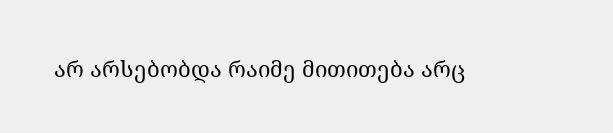არ არსებობდა რაიმე მითითება არც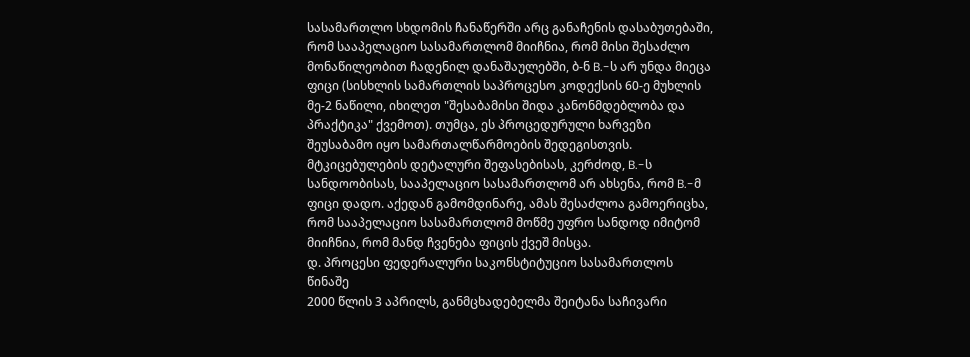სასამართლო სხდომის ჩანაწერში არც განაჩენის დასაბუთებაში, რომ სააპელაციო სასამართლომ მიიჩნია, რომ მისი შესაძლო მონაწილეობით ჩადენილ დანაშაულებში, ბ-ნ B.-ს არ უნდა მიეცა ფიცი (სისხლის სამართლის საპროცესო კოდექსის 60-ე მუხლის მე-2 ნაწილი, იხილეთ "შესაბამისი შიდა კანონმდებლობა და პრაქტიკა" ქვემოთ). თუმცა, ეს პროცედურული ხარვეზი შეუსაბამო იყო სამართალწარმოების შედეგისთვის. მტკიცებულების დეტალური შეფასებისას, კერძოდ, B.-ს სანდოობისას, სააპელაციო სასამართლომ არ ახსენა, რომ B.-მ ფიცი დადო. აქედან გამომდინარე, ამას შესაძლოა გამოერიცხა, რომ სააპელაციო სასამართლომ მოწმე უფრო სანდოდ იმიტომ მიიჩნია, რომ მანდ ჩვენება ფიცის ქვეშ მისცა.
დ. პროცესი ფედერალური საკონსტიტუციო სასამართლოს წინაშე
2000 წლის 3 აპრილს, განმცხადებელმა შეიტანა საჩივარი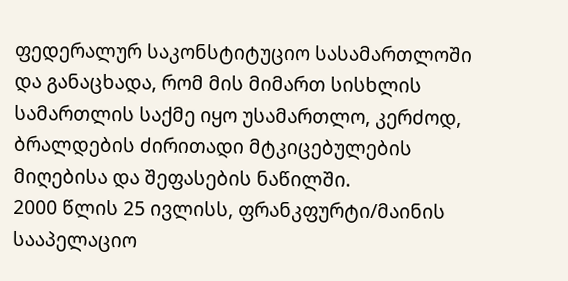ფედერალურ საკონსტიტუციო სასამართლოში და განაცხადა, რომ მის მიმართ სისხლის სამართლის საქმე იყო უსამართლო, კერძოდ, ბრალდების ძირითადი მტკიცებულების მიღებისა და შეფასების ნაწილში.
2000 წლის 25 ივლისს, ფრანკფურტი/მაინის სააპელაციო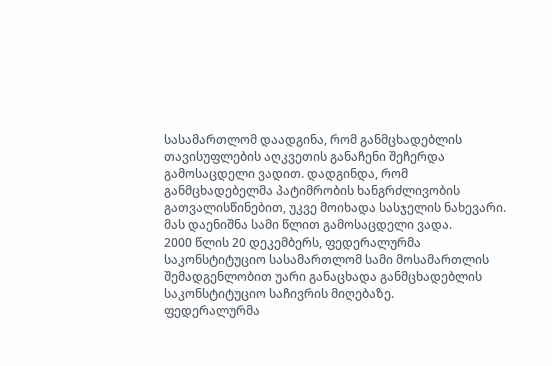სასამართლომ დაადგინა, რომ განმცხადებლის თავისუფლების აღკვეთის განაჩენი შეჩერდა გამოსაცდელი ვადით. დადგინდა, რომ განმცხადებელმა პატიმრობის ხანგრძლივობის გათვალისწინებით, უკვე მოიხადა სასჯელის ნახევარი. მას დაენიშნა სამი წლით გამოსაცდელი ვადა.
2000 წლის 20 დეკემბერს, ფედერალურმა საკონსტიტუციო სასამართლომ სამი მოსამართლის შემადგენლობით უარი განაცხადა განმცხადებლის საკონსტიტუციო საჩივრის მიღებაზე.
ფედერალურმა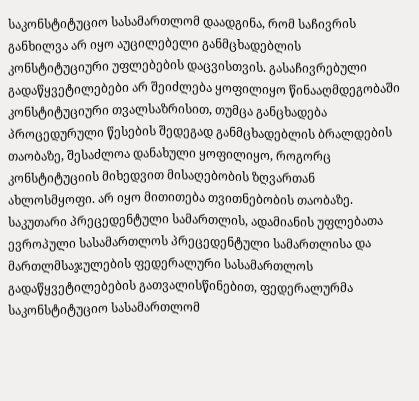საკონსტიტუციო სასამართლომ დაადგინა, რომ საჩივრის განხილვა არ იყო აუცილებელი განმცხადებლის კონსტიტუციური უფლებების დაცვისთვის. გასაჩივრებული გადაწყვეტილებები არ შეიძლება ყოფილიყო წინააღმდეგობაში კონსტიტუციური თვალსაზრისით, თუმცა განცხადება პროცედურული წესების შედეგად განმცხადებლის ბრალდების თაობაზე, შესაძლოა დანახული ყოფილიყო, როგორც კონსტიტუციის მიხედვით მისაღებობის ზღვართან ახლოსმყოფი. არ იყო მითითება თვითნებობის თაობაზე.
საკუთარი პრეცედენტული სამართლის, ადამიანის უფლებათა ევროპული სასამართლოს პრეცედენტული სამართლისა და მართლმსაჯულების ფედერალური სასამართლოს გადაწყვეტილებების გათვალისწინებით, ფედერალურმა საკონსტიტუციო სასამართლომ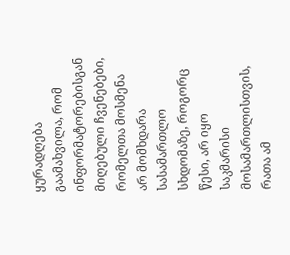ყურადღება გაამახვილა, რომ ინფორმატორებისგან მიღებული ჩვენებები, რომელთა მოსმენა არ მომხდარა სასამართლო სხდომაზე, როგორც წესი, არ იყო საკმარისი მოსამართლისთვის, რათა ამ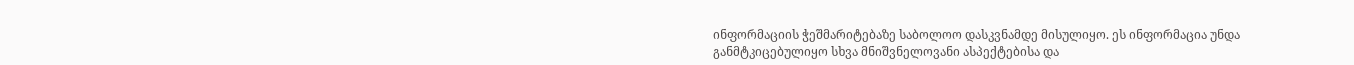ინფორმაციის ჭეშმარიტებაზე საბოლოო დასკვნამდე მისულიყო. ეს ინფორმაცია უნდა განმტკიცებულიყო სხვა მნიშვნელოვანი ასპექტებისა და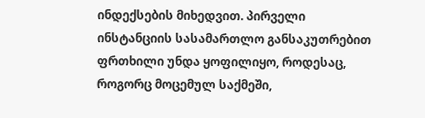ინდექსების მიხედვით. პირველი ინსტანციის სასამართლო განსაკუთრებით ფრთხილი უნდა ყოფილიყო, როდესაც, როგორც მოცემულ საქმეში,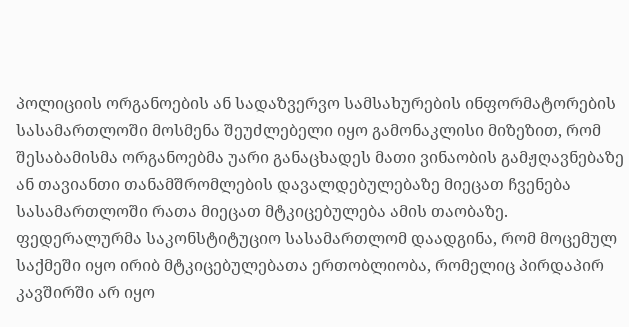პოლიციის ორგანოების ან სადაზვერვო სამსახურების ინფორმატორების სასამართლოში მოსმენა შეუძლებელი იყო გამონაკლისი მიზეზით, რომ შესაბამისმა ორგანოებმა უარი განაცხადეს მათი ვინაობის გამჟღავნებაზე ან თავიანთი თანამშრომლების დავალდებულებაზე მიეცათ ჩვენება სასამართლოში რათა მიეცათ მტკიცებულება ამის თაობაზე.
ფედერალურმა საკონსტიტუციო სასამართლომ დაადგინა, რომ მოცემულ საქმეში იყო ირიბ მტკიცებულებათა ერთობლიობა, რომელიც პირდაპირ კავშირში არ იყო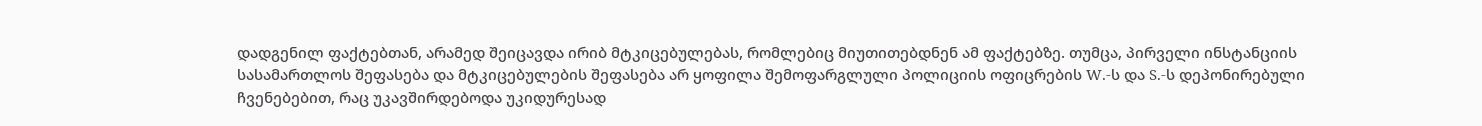დადგენილ ფაქტებთან, არამედ შეიცავდა ირიბ მტკიცებულებას, რომლებიც მიუთითებდნენ ამ ფაქტებზე. თუმცა, პირველი ინსტანციის სასამართლოს შეფასება და მტკიცებულების შეფასება არ ყოფილა შემოფარგლული პოლიციის ოფიცრების W.-ს და S.-ს დეპონირებული ჩვენებებით, რაც უკავშირდებოდა უკიდურესად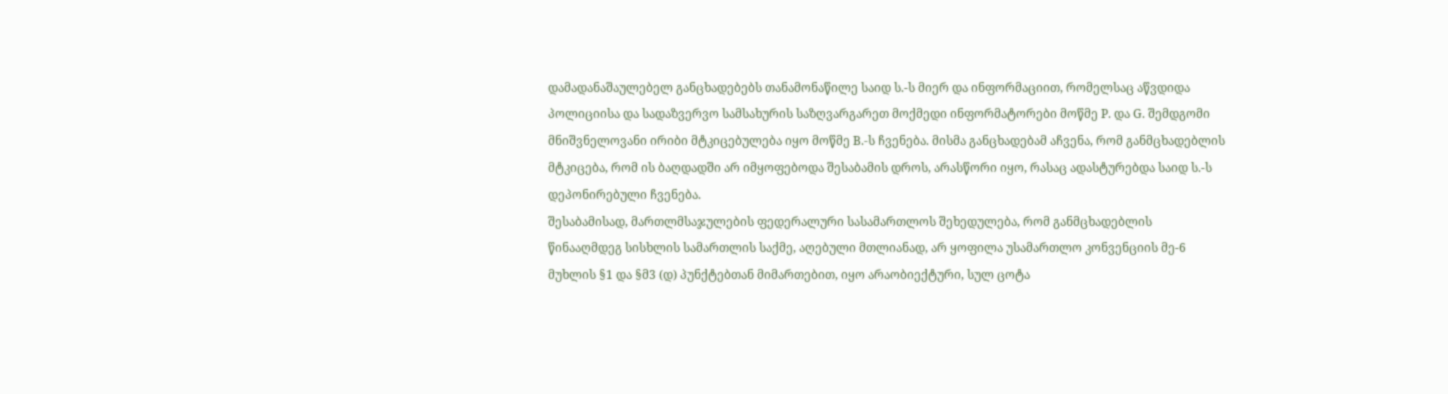დამადანაშაულებელ განცხადებებს თანამონაწილე საიდ ს.-ს მიერ და ინფორმაციით, რომელსაც აწვდიდა პოლიციისა და სადაზვერვო სამსახურის საზღვარგარეთ მოქმედი ინფორმატორები მოწმე P. და G. შემდგომი მნიშვნელოვანი ირიბი მტკიცებულება იყო მოწმე B.-ს ჩვენება. მისმა განცხადებამ აჩვენა, რომ განმცხადებლის მტკიცება, რომ ის ბაღდადში არ იმყოფებოდა შესაბამის დროს, არასწორი იყო, რასაც ადასტურებდა საიდ ს.-ს დეპონირებული ჩვენება.
შესაბამისად, მართლმსაჯულების ფედერალური სასამართლოს შეხედულება, რომ განმცხადებლის წინააღმდეგ სისხლის სამართლის საქმე, აღებული მთლიანად, არ ყოფილა უსამართლო კონვენციის მე-6 მუხლის §1 და §მ3 (დ) პუნქტებთან მიმართებით, იყო არაობიექტური, სულ ცოტა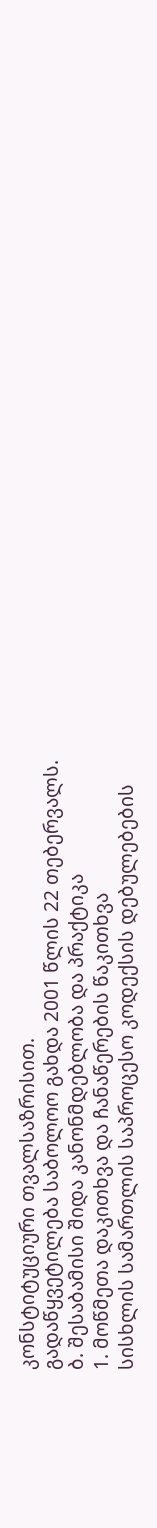კონსტიტუციური თვალსაზრისით.
გადაწყვეტილება საბოლოო გახდა 2001 წლის 22 თებერვალს.
ბ. შესაბამისი შიდა კანონმდებლობა და პრაქტიკა
1. მოწმეთა დაკითხვა და ჩანაწერების წაკითხვა
სისხლის სამართლის საპროცესო კოდექსის დებულებების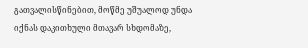გათვალისწინებით, მოწმე უშუალოდ უნდა იქნას დაკითხული მთავარ სხდომაზე,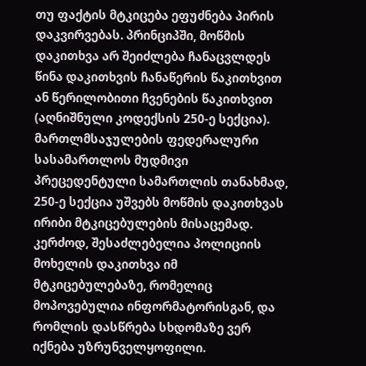თუ ფაქტის მტკიცება ეფუძნება პირის დაკვირვებას. პრინციპში, მოწმის დაკითხვა არ შეიძლება ჩანაცვლდეს წინა დაკითხვის ჩანაწერის წაკითხვით ან წერილობითი ჩვენების წაკითხვით (აღნიშნული კოდექსის 250-ე სექცია). მართლმსაჯულების ფედერალური სასამართლოს მუდმივი პრეცედენტული სამართლის თანახმად, 250-ე სექცია უშვებს მოწმის დაკითხვას ირიბი მტკიცებულების მისაცემად. კერძოდ, შესაძლებელია პოლიციის მოხელის დაკითხვა იმ მტკიცებულებაზე, რომელიც მოპოვებულია ინფორმატორისგან, და რომლის დასწრება სხდომაზე ვერ იქნება უზრუნველყოფილი.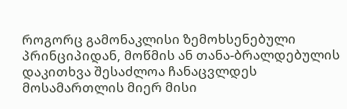როგორც გამონაკლისი ზემოხსენებული პრინციპიდან, მოწმის ან თანა-ბრალდებულის დაკითხვა შესაძლოა ჩანაცვლდეს მოსამართლის მიერ მისი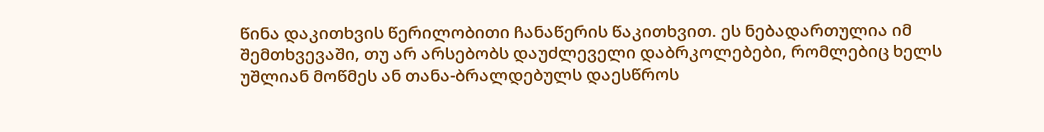წინა დაკითხვის წერილობითი ჩანაწერის წაკითხვით. ეს ნებადართულია იმ შემთხვევაში, თუ არ არსებობს დაუძლეველი დაბრკოლებები, რომლებიც ხელს უშლიან მოწმეს ან თანა-ბრალდებულს დაესწროს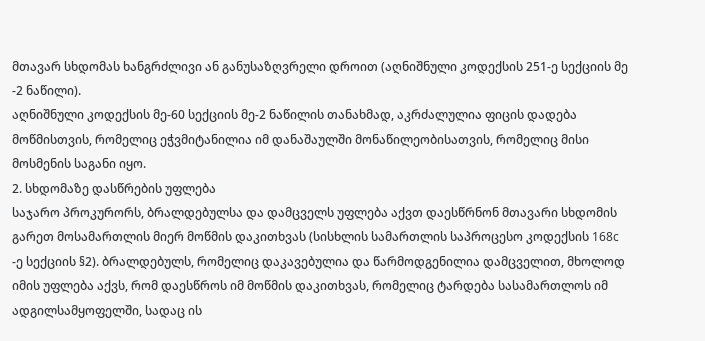მთავარ სხდომას ხანგრძლივი ან განუსაზღვრელი დროით (აღნიშნული კოდექსის 251-ე სექციის მე -2 ნაწილი).
აღნიშნული კოდექსის მე-60 სექციის მე-2 ნაწილის თანახმად, აკრძალულია ფიცის დადება მოწმისთვის, რომელიც ეჭვმიტანილია იმ დანაშაულში მონაწილეობისათვის, რომელიც მისი მოსმენის საგანი იყო.
2. სხდომაზე დასწრების უფლება
საჯარო პროკურორს, ბრალდებულსა და დამცველს უფლება აქვთ დაესწრნონ მთავარი სხდომის გარეთ მოსამართლის მიერ მოწმის დაკითხვას (სისხლის სამართლის საპროცესო კოდექსის 168c -ე სექციის §2). ბრალდებულს, რომელიც დაკავებულია და წარმოდგენილია დამცველით, მხოლოდ იმის უფლება აქვს, რომ დაესწროს იმ მოწმის დაკითხვას, რომელიც ტარდება სასამართლოს იმ ადგილსამყოფელში, სადაც ის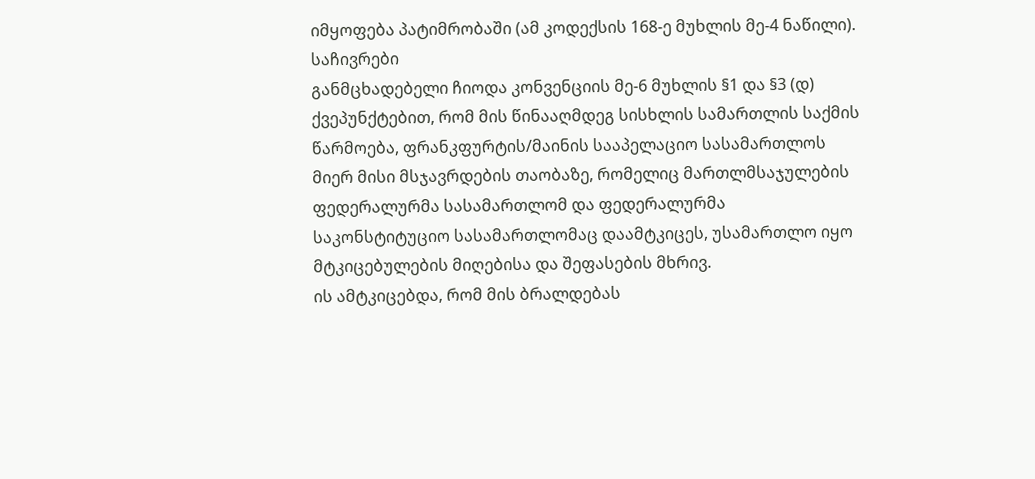იმყოფება პატიმრობაში (ამ კოდექსის 168-ე მუხლის მე-4 ნაწილი).
საჩივრები
განმცხადებელი ჩიოდა კონვენციის მე-6 მუხლის §1 და §3 (დ) ქვეპუნქტებით, რომ მის წინააღმდეგ სისხლის სამართლის საქმის წარმოება, ფრანკფურტის/მაინის სააპელაციო სასამართლოს მიერ მისი მსჯავრდების თაობაზე, რომელიც მართლმსაჯულების ფედერალურმა სასამართლომ და ფედერალურმა საკონსტიტუციო სასამართლომაც დაამტკიცეს, უსამართლო იყო მტკიცებულების მიღებისა და შეფასების მხრივ.
ის ამტკიცებდა, რომ მის ბრალდებას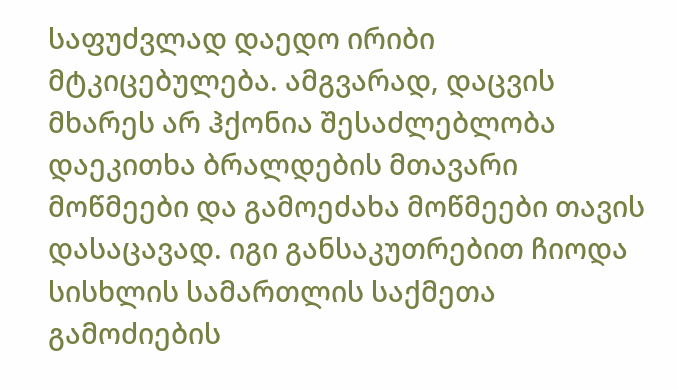საფუძვლად დაედო ირიბი მტკიცებულება. ამგვარად, დაცვის მხარეს არ ჰქონია შესაძლებლობა დაეკითხა ბრალდების მთავარი მოწმეები და გამოეძახა მოწმეები თავის დასაცავად. იგი განსაკუთრებით ჩიოდა სისხლის სამართლის საქმეთა გამოძიების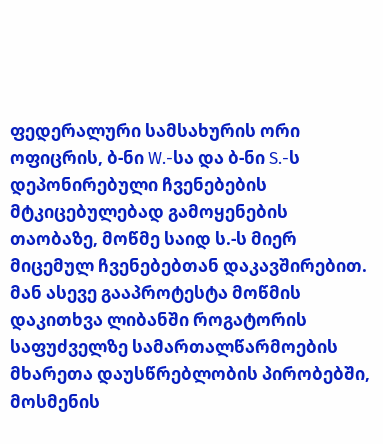ფედერალური სამსახურის ორი ოფიცრის, ბ-ნი W.-სა და ბ-ნი S.-ს დეპონირებული ჩვენებების მტკიცებულებად გამოყენების თაობაზე, მოწმე საიდ ს.-ს მიერ მიცემულ ჩვენებებთან დაკავშირებით. მან ასევე გააპროტესტა მოწმის დაკითხვა ლიბანში როგატორის საფუძველზე სამართალწარმოების მხარეთა დაუსწრებლობის პირობებში, მოსმენის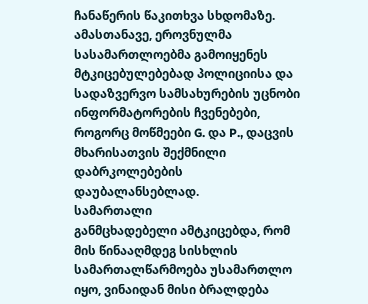ჩანაწერის წაკითხვა სხდომაზე. ამასთანავე, ეროვნულმა სასამართლოებმა გამოიყენეს მტკიცებულებებად პოლიციისა და სადაზვერვო სამსახურების უცნობი ინფორმატორების ჩვენებები, როგორც მოწმეები G. და P., დაცვის მხარისათვის შექმნილი დაბრკოლებების დაუბალანსებლად.
სამართალი
განმცხადებელი ამტკიცებდა, რომ მის წინააღმდეგ სისხლის სამართალწარმოება უსამართლო იყო, ვინაიდან მისი ბრალდება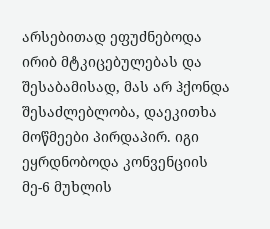არსებითად ეფუძნებოდა ირიბ მტკიცებულებას და შესაბამისად, მას არ ჰქონდა შესაძლებლობა, დაეკითხა მოწმეები პირდაპირ. იგი ეყრდნობოდა კონვენციის მე-6 მუხლის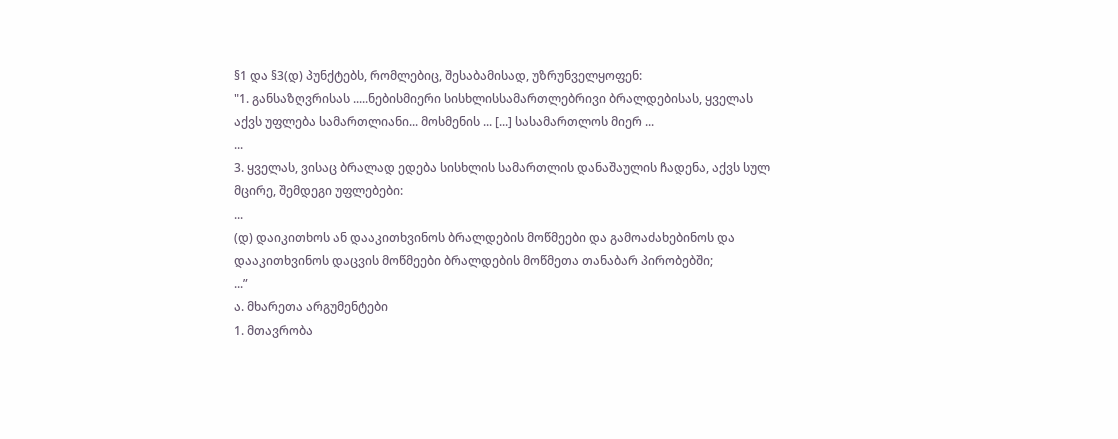§1 და §3(დ) პუნქტებს, რომლებიც, შესაბამისად, უზრუნველყოფენ:
"1. განსაზღვრისას .....ნებისმიერი სისხლისსამართლებრივი ბრალდებისას, ყველას აქვს უფლება სამართლიანი... მოსმენის ... [...] სასამართლოს მიერ ...
...
3. ყველას, ვისაც ბრალად ედება სისხლის სამართლის დანაშაულის ჩადენა, აქვს სულ მცირე, შემდეგი უფლებები:
...
(დ) დაიკითხოს ან დააკითხვინოს ბრალდების მოწმეები და გამოაძახებინოს და დააკითხვინოს დაცვის მოწმეები ბრალდების მოწმეთა თანაბარ პირობებში;
...”
ა. მხარეთა არგუმენტები
1. მთავრობა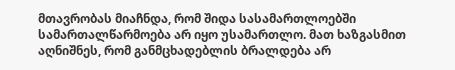მთავრობას მიაჩნდა, რომ შიდა სასამართლოებში სამართალწარმოება არ იყო უსამართლო. მათ ხაზგასმით აღნიშნეს, რომ განმცხადებლის ბრალდება არ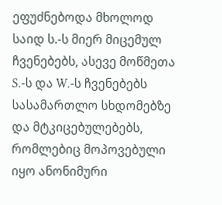ეფუძნებოდა მხოლოდ საიდ ს.-ს მიერ მიცემულ ჩვენებებს, ასევე მოწმეთა S.-ს და W.-ს ჩვენებებს სასამართლო სხდომებზე და მტკიცებულებებს, რომლებიც მოპოვებული იყო ანონიმური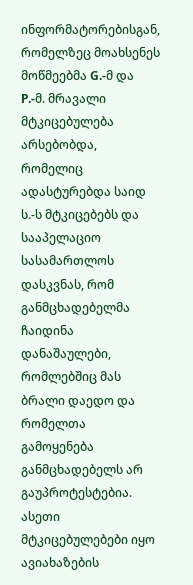ინფორმატორებისგან, რომელზეც მოახსენეს მოწმეებმა G.-მ და P.-მ. მრავალი მტკიცებულება არსებობდა, რომელიც ადასტურებდა საიდ ს.-ს მტკიცებებს და სააპელაციო სასამართლოს დასკვნას, რომ განმცხადებელმა ჩაიდინა დანაშაულები, რომლებშიც მას ბრალი დაედო და რომელთა გამოყენება განმცხადებელს არ გაუპროტესტებია. ასეთი მტკიცებულებები იყო ავიახაზების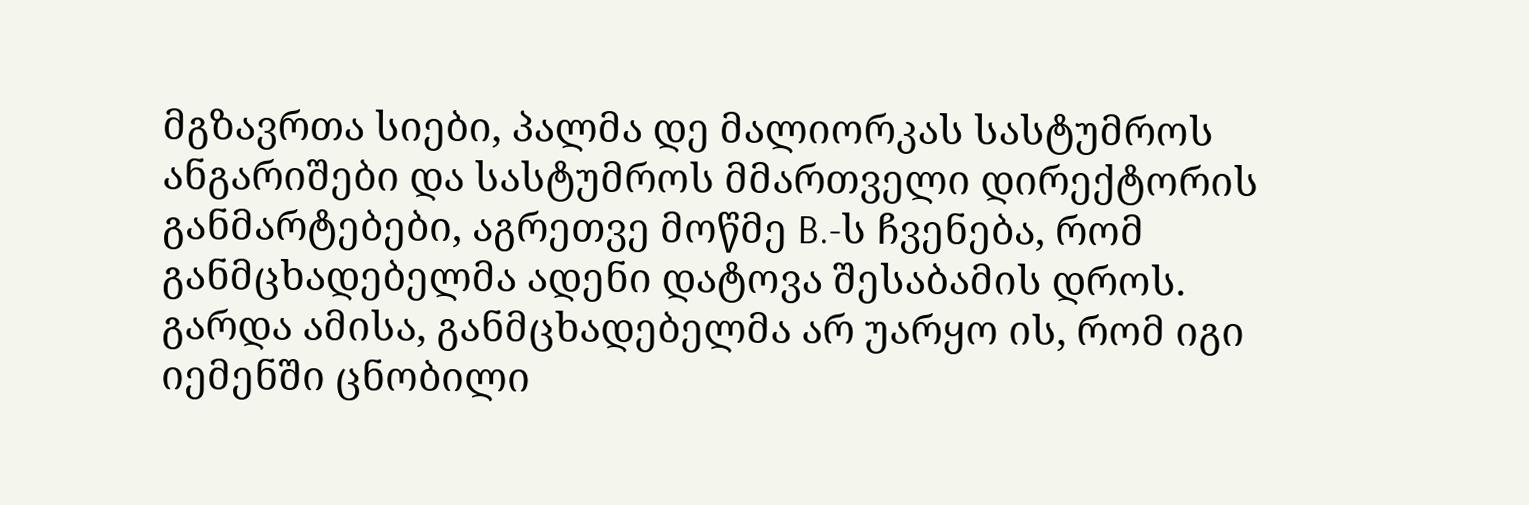მგზავრთა სიები, პალმა დე მალიორკას სასტუმროს ანგარიშები და სასტუმროს მმართველი დირექტორის განმარტებები, აგრეთვე მოწმე B.-ს ჩვენება, რომ განმცხადებელმა ადენი დატოვა შესაბამის დროს. გარდა ამისა, განმცხადებელმა არ უარყო ის, რომ იგი იემენში ცნობილი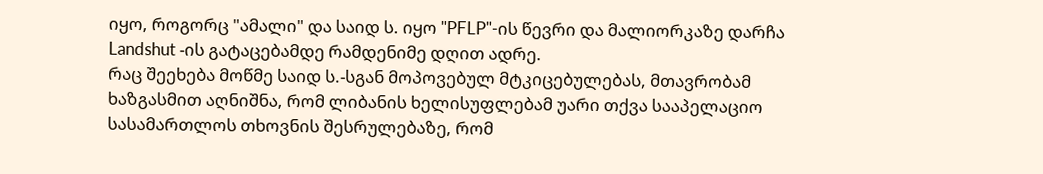იყო, როგორც "ამალი" და საიდ ს. იყო "PFLP"-ის წევრი და მალიორკაზე დარჩა Landshut -ის გატაცებამდე რამდენიმე დღით ადრე.
რაც შეეხება მოწმე საიდ ს.-სგან მოპოვებულ მტკიცებულებას, მთავრობამ ხაზგასმით აღნიშნა, რომ ლიბანის ხელისუფლებამ უარი თქვა სააპელაციო სასამართლოს თხოვნის შესრულებაზე, რომ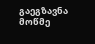გაეგზავნა მოწმე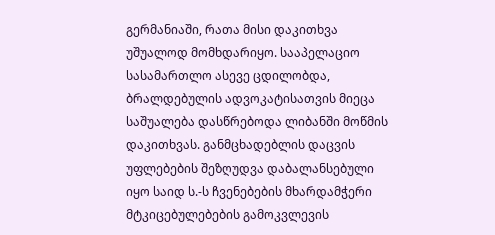გერმანიაში, რათა მისი დაკითხვა უშუალოდ მომხდარიყო. სააპელაციო სასამართლო ასევე ცდილობდა, ბრალდებულის ადვოკატისათვის მიეცა საშუალება დასწრებოდა ლიბანში მოწმის დაკითხვას. განმცხადებლის დაცვის უფლებების შეზღუდვა დაბალანსებული იყო საიდ ს.-ს ჩვენებების მხარდამჭერი მტკიცებულებების გამოკვლევის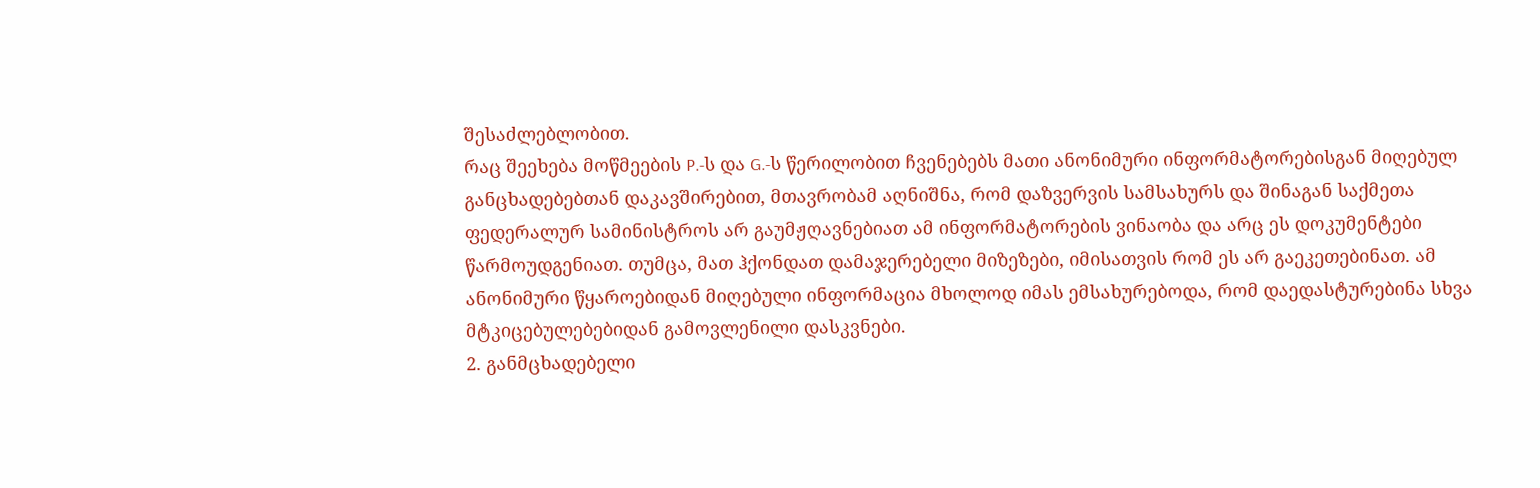შესაძლებლობით.
რაც შეეხება მოწმეების P.-ს და G.-ს წერილობით ჩვენებებს მათი ანონიმური ინფორმატორებისგან მიღებულ განცხადებებთან დაკავშირებით, მთავრობამ აღნიშნა, რომ დაზვერვის სამსახურს და შინაგან საქმეთა ფედერალურ სამინისტროს არ გაუმჟღავნებიათ ამ ინფორმატორების ვინაობა და არც ეს დოკუმენტები წარმოუდგენიათ. თუმცა, მათ ჰქონდათ დამაჯერებელი მიზეზები, იმისათვის რომ ეს არ გაეკეთებინათ. ამ ანონიმური წყაროებიდან მიღებული ინფორმაცია მხოლოდ იმას ემსახურებოდა, რომ დაედასტურებინა სხვა მტკიცებულებებიდან გამოვლენილი დასკვნები.
2. განმცხადებელი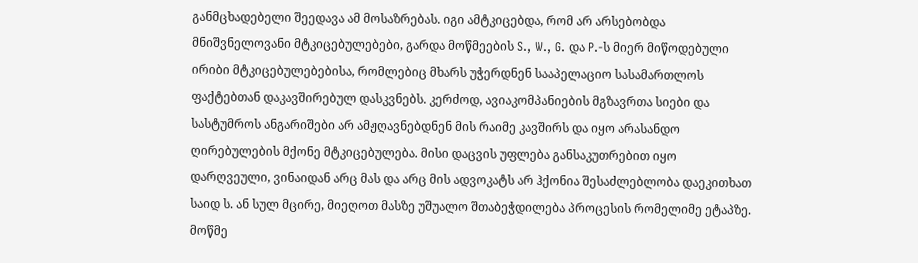განმცხადებელი შეედავა ამ მოსაზრებას. იგი ამტკიცებდა, რომ არ არსებობდა მნიშვნელოვანი მტკიცებულებები, გარდა მოწმეების S., W., G. და P.-ს მიერ მიწოდებული ირიბი მტკიცებულებებისა, რომლებიც მხარს უჭერდნენ სააპელაციო სასამართლოს ფაქტებთან დაკავშირებულ დასკვნებს. კერძოდ, ავიაკომპანიების მგზავრთა სიები და სასტუმროს ანგარიშები არ ამჟღავნებდნენ მის რაიმე კავშირს და იყო არასანდო ღირებულების მქონე მტკიცებულება. მისი დაცვის უფლება განსაკუთრებით იყო დარღვეული, ვინაიდან არც მას და არც მის ადვოკატს არ ჰქონია შესაძლებლობა დაეკითხათ საიდ ს. ან სულ მცირე, მიეღოთ მასზე უშუალო შთაბეჭდილება პროცესის რომელიმე ეტაპზე. მოწმე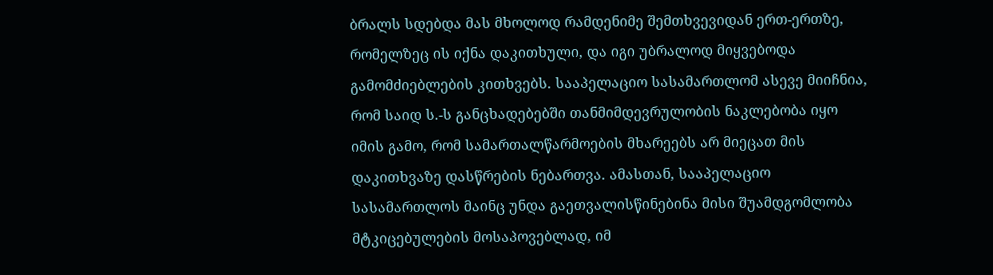ბრალს სდებდა მას მხოლოდ რამდენიმე შემთხვევიდან ერთ-ერთზე, რომელზეც ის იქნა დაკითხული, და იგი უბრალოდ მიყვებოდა გამომძიებლების კითხვებს. სააპელაციო სასამართლომ ასევე მიიჩნია, რომ საიდ ს.-ს განცხადებებში თანმიმდევრულობის ნაკლებობა იყო იმის გამო, რომ სამართალწარმოების მხარეებს არ მიეცათ მის დაკითხვაზე დასწრების ნებართვა. ამასთან, სააპელაციო სასამართლოს მაინც უნდა გაეთვალისწინებინა მისი შუამდგომლობა მტკიცებულების მოსაპოვებლად, იმ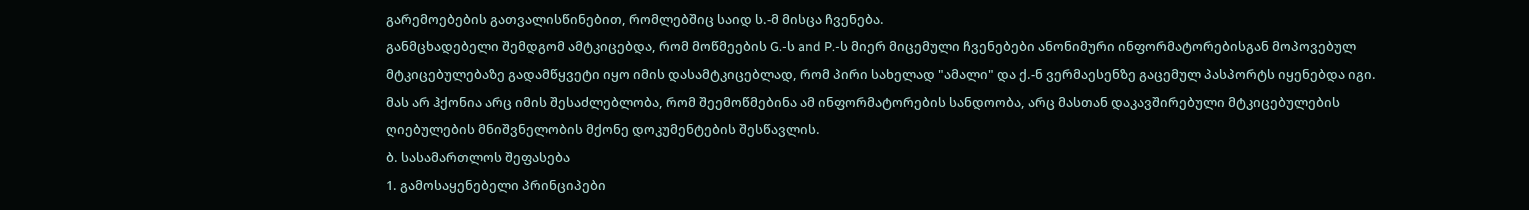გარემოებების გათვალისწინებით, რომლებშიც საიდ ს.-მ მისცა ჩვენება.
განმცხადებელი შემდგომ ამტკიცებდა, რომ მოწმეების G.-ს and P.-ს მიერ მიცემული ჩვენებები ანონიმური ინფორმატორებისგან მოპოვებულ მტკიცებულებაზე გადამწყვეტი იყო იმის დასამტკიცებლად, რომ პირი სახელად "ამალი" და ქ.-ნ ვერმაესენზე გაცემულ პასპორტს იყენებდა იგი. მას არ ჰქონია არც იმის შესაძლებლობა, რომ შეემოწმებინა ამ ინფორმატორების სანდოობა, არც მასთან დაკავშირებული მტკიცებულების ღიებულების მნიშვნელობის მქონე დოკუმენტების შესწავლის.
ბ. სასამართლოს შეფასება
1. გამოსაყენებელი პრინციპები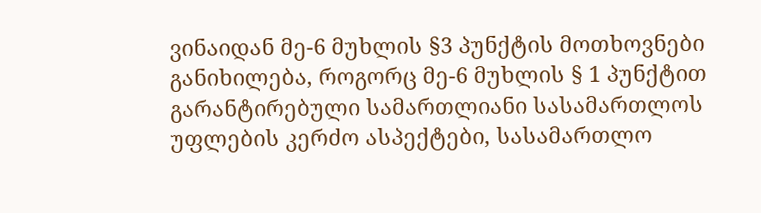ვინაიდან მე-6 მუხლის §3 პუნქტის მოთხოვნები განიხილება, როგორც მე-6 მუხლის § 1 პუნქტით გარანტირებული სამართლიანი სასამართლოს უფლების კერძო ასპექტები, სასამართლო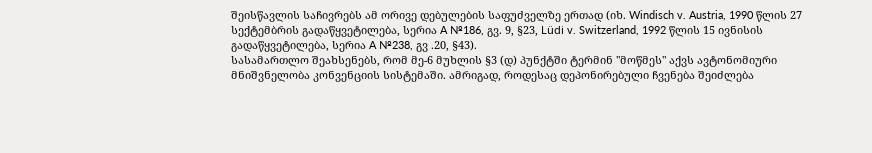შეისწავლის საჩივრებს ამ ორივე დებულების საფუძველზე ერთად (იხ. Windisch v. Austria, 1990 წლის 27 სექტემბრის გადაწყვეტილება, სერია A №186, გვ. 9, §23, Lüdi v. Switzerland, 1992 წლის 15 ივნისის გადაწყვეტილება, სერია A №238, გვ .20, §43).
სასამართლო შეახსენებს, რომ მე-6 მუხლის §3 (დ) პუნქტში ტერმინ "მოწმეს" აქვს ავტონომიური მნიშვნელობა კონვენციის სისტემაში. ამრიგად, როდესაც დეპონირებული ჩვენება შეიძლება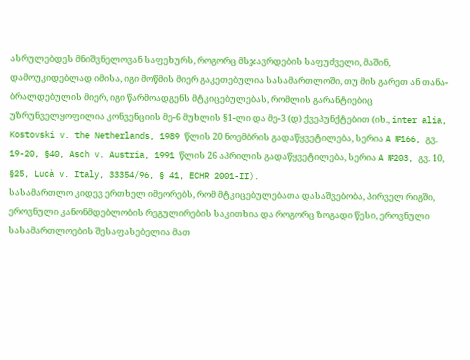ასრულებდეს მნიშვნელოვან საფეხურს, როგორც მსჯავრდების საფუძველი, მაშინ, დამოუკიდებლად იმისა, იგი მოწმის მიერ გაკეთებულია სასამართლოში, თუ მის გარეთ ან თანა-ბრალდებულის მიერ, იგი წარმოადგენს მტკიცებულებას, რომლის გარანტიებიც უზრუნველყოფილია კონვენციის მე-6 მუხლის §1-ლი და მე-3 (დ) ქვეპუნქტებით (იხ., inter alia, Kostovski v. the Netherlands, 1989 წლის 20 ნოემბრის გადაწყვეტილება, სერია A №166, გვ. 19-20, §40, Asch v. Austria, 1991 წლის 26 აპრილის გადაწყვეტილება, სერია A №203, გვ. 10, §25, Lucà v. Italy, 33354/96, § 41, ECHR 2001-II).
სასამართლო კიდევ ერთხელ იმეორებს, რომ მტკიცებულებათა დასაშვებობა, პირველ რიგში, ეროვნული კანონმდებლობის რეგულირების საკითხია და როგორც ზოგადი წესი, ეროვნული სასამართლოების შესაფასებელია მათ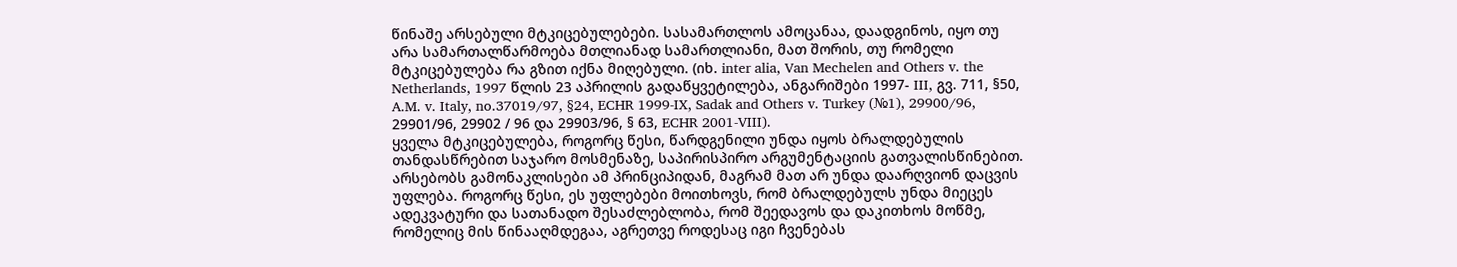წინაშე არსებული მტკიცებულებები. სასამართლოს ამოცანაა, დაადგინოს, იყო თუ არა სამართალწარმოება მთლიანად სამართლიანი, მათ შორის, თუ რომელი მტკიცებულება რა გზით იქნა მიღებული. (იხ. inter alia, Van Mechelen and Others v. the Netherlands, 1997 წლის 23 აპრილის გადაწყვეტილება, ანგარიშები 1997- III, გვ. 711, §50, A.M. v. Italy, no.37019/97, §24, ECHR 1999-IX, Sadak and Others v. Turkey (№1), 29900/96, 29901/96, 29902 / 96 და 29903/96, § 63, ECHR 2001-VIII).
ყველა მტკიცებულება, როგორც წესი, წარდგენილი უნდა იყოს ბრალდებულის თანდასწრებით საჯარო მოსმენაზე, საპირისპირო არგუმენტაციის გათვალისწინებით. არსებობს გამონაკლისები ამ პრინციპიდან, მაგრამ მათ არ უნდა დაარღვიონ დაცვის უფლება. როგორც წესი, ეს უფლებები მოითხოვს, რომ ბრალდებულს უნდა მიეცეს ადეკვატური და სათანადო შესაძლებლობა, რომ შეედავოს და დაკითხოს მოწმე, რომელიც მის წინააღმდეგაა, აგრეთვე როდესაც იგი ჩვენებას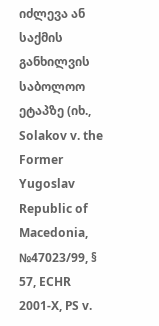იძლევა ან საქმის განხილვის საბოლოო ეტაპზე (იხ., Solakov v. the Former Yugoslav Republic of Macedonia, №47023/99, § 57, ECHR 2001-X, PS v.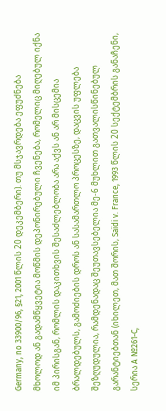Germany, no 33900/96, §21, 2001 წლის 20 დეკემბერი). თუ მსჯავრდება ეფუძნება მხოლოდ ან გადამწყვეტია მოწმის დეპონირებული ჩვენება, რომელიც მიღებულ იქნა იმ პირისგან, რომლის დაკითხვის შესაძლებლობა არა აქვს ან არ მისცემია ბრალდებულს, გამოძიების დროს ან სასამართლო პროცესზე, დაცვის უფლება შეზღუდულია, რამდენადაც შეუთავსებელია მე-6 მუხლით გათვალისწინებულ გარანტიებთან (იხილეთ, მათ შორის, Saïdi v. France, 1993 წლის 20 სექტემბრის განაჩენი, სერია A №261-C,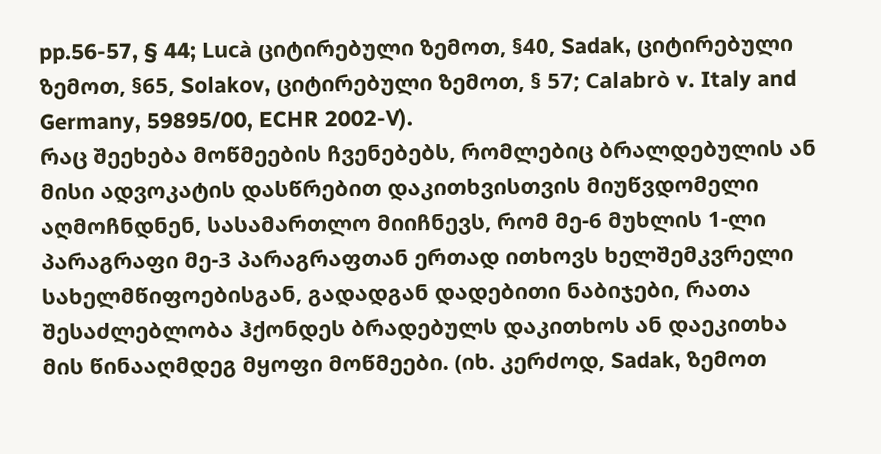pp.56-57, § 44; Lucà ციტირებული ზემოთ, §40, Sadak, ციტირებული ზემოთ, §65, Solakov, ციტირებული ზემოთ, § 57; Calabrò v. Italy and Germany, 59895/00, ECHR 2002-V).
რაც შეეხება მოწმეების ჩვენებებს, რომლებიც ბრალდებულის ან მისი ადვოკატის დასწრებით დაკითხვისთვის მიუწვდომელი აღმოჩნდნენ, სასამართლო მიიჩნევს, რომ მე-6 მუხლის 1-ლი პარაგრაფი მე-3 პარაგრაფთან ერთად ითხოვს ხელშემკვრელი სახელმწიფოებისგან, გადადგან დადებითი ნაბიჯები, რათა შესაძლებლობა ჰქონდეს ბრადებულს დაკითხოს ან დაეკითხა მის წინააღმდეგ მყოფი მოწმეები. (იხ. კერძოდ, Sadak, ზემოთ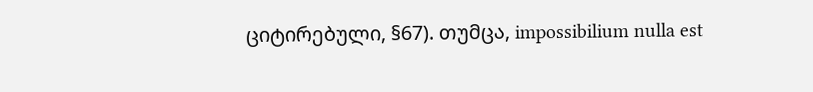ციტირებული, §67). თუმცა, impossibilium nulla est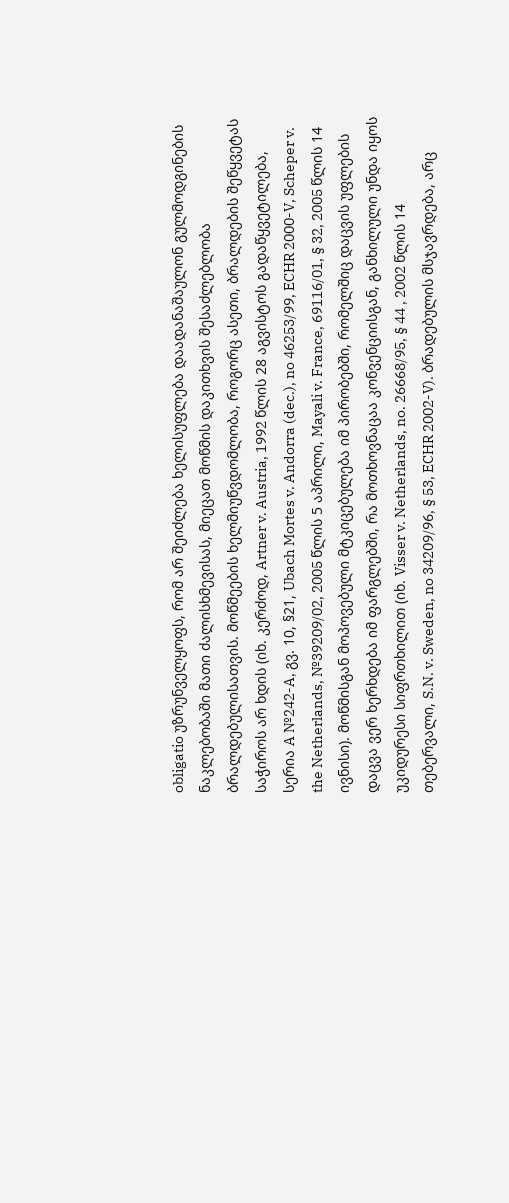obligatio უზრუნველყოფს, რომ არ შეიძლება ხელისუფლება დაადანაშაულონ გულმოდგინების ნაკლებობაში მათი ძალისხმევისას, მიეცათ მოწმის დაკითხვის შესაძლებლობა ბრალდებულისათვის. მოწმეების ხელმიუწვდომლობა, როგორც ასეთი, ბრალდების შეწყვეტას საჭიროს არ ხდის (იხ. კერძოდ, Artner v. Austria, 1992 წლის 28 აგვისტოს გადაწყვეტილება, სერია A №242-A, გვ. 10, §21, Ubach Mortes v. Andorra (dec.), no 46253/99, ECHR 2000-V, Scheper v. the Netherlands, №39209/02, 2005 წლის 5 აპრილი, Mayali v. France, 69116/01, § 32, 2005 წლის 14 ივნისი). მოწმისგან მოპოვებული მტკიცებულება იმ პირობებში, რომელშიც დაცვის უფლების დაცვა ვერ ხერხდება იმ ფარგლებში, რა მოთხოვნაცაა კონვენციისგან, განხილული უნდა იყოს უკიდურესი სიფრთხილით (იხ. Visser v. Netherlands, no. 26668/95, § 44 , 2002 წლის 14 თებერვალი, S.N. v. Sweden, no 34209/96, § 53, ECHR 2002-V). ბრადებულის მსჯავრდება, არც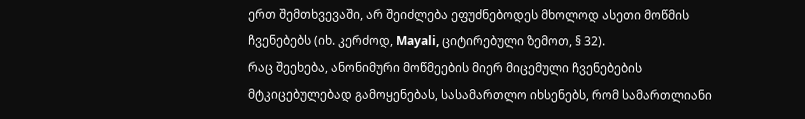ერთ შემთხვევაში, არ შეიძლება ეფუძნებოდეს მხოლოდ ასეთი მოწმის ჩვენებებს (იხ. კერძოდ, Mayali, ციტირებული ზემოთ, § 32).
რაც შეეხება, ანონიმური მოწმეების მიერ მიცემული ჩვენებების მტკიცებულებად გამოყენებას, სასამართლო იხსენებს, რომ სამართლიანი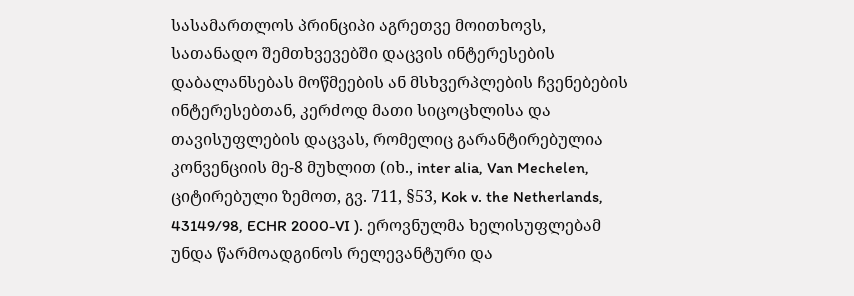სასამართლოს პრინციპი აგრეთვე მოითხოვს, სათანადო შემთხვევებში დაცვის ინტერესების დაბალანსებას მოწმეების ან მსხვერპლების ჩვენებების ინტერესებთან, კერძოდ მათი სიცოცხლისა და თავისუფლების დაცვას, რომელიც გარანტირებულია კონვენციის მე-8 მუხლით (იხ., inter alia, Van Mechelen, ციტირებული ზემოთ, გვ. 711, §53, Kok v. the Netherlands, 43149/98, ECHR 2000-VI ). ეროვნულმა ხელისუფლებამ უნდა წარმოადგინოს რელევანტური და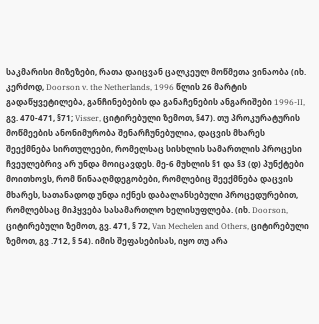საკმარისი მიზეზები, რათა დაიცვან ცალკეულ მოწმეთა ვინაობა (იხ. კერძოდ, Doorson v. the Netherlands, 1996 წლის 26 მარტის გადაწყვეტილება, განჩინებების და განაჩენების ანგარიშები 1996-II, გვ. 470-471, §71; Visser, ციტირებული ზემოთ, §47). თუ პროკურატურის მოწმეების ანონიმურობა შენარჩუნებულია, დაცვის მხარეს შეექმნება სირთულეები, რომელსაც სისხლის სამართლის პროცესი ჩვეულებრივ არ უნდა მოიცავდეს. მე-6 მუხლის §1 და §3 (დ) პუნქტები მოითხოვს, რომ წინააღმდეგობები, რომლებიც შეექმნება დაცვის მხარეს, სათანადოდ უნდა იქნეს დაბალანსებული პროცედურებით, რომლებსაც მიჰყვება სასამართლო ხელისუფლება. (იხ. Doorson, ციტირებული ზემოთ, გვ. 471, § 72, Van Mechelen and Others, ციტირებული ზემოთ, გვ .712, § 54). იმის შეფასებისას, იყო თუ არა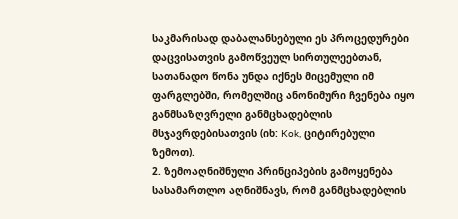საკმარისად დაბალანსებული ეს პროცედურები დაცვისათვის გამოწვეულ სირთულეებთან, სათანადო წონა უნდა იქნეს მიცემული იმ ფარგლებში, რომელშიც ანონიმური ჩვენება იყო განმსაზღვრელი განმცხადებლის მსჯავრდებისათვის (იხ: Kok, ციტირებული ზემოთ).
2. ზემოაღნიშნული პრინციპების გამოყენება
სასამართლო აღნიშნავს, რომ განმცხადებლის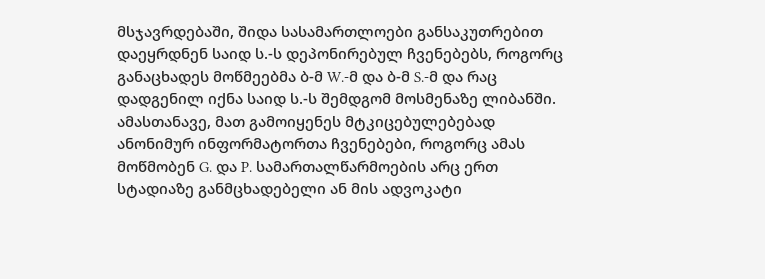მსჯავრდებაში, შიდა სასამართლოები განსაკუთრებით დაეყრდნენ საიდ ს.-ს დეპონირებულ ჩვენებებს, როგორც განაცხადეს მოწმეებმა ბ-მ W.-მ და ბ-მ S.-მ და რაც დადგენილ იქნა საიდ ს.-ს შემდგომ მოსმენაზე ლიბანში. ამასთანავე, მათ გამოიყენეს მტკიცებულებებად ანონიმურ ინფორმატორთა ჩვენებები, როგორც ამას მოწმობენ G. და P. სამართალწარმოების არც ერთ სტადიაზე განმცხადებელი ან მის ადვოკატი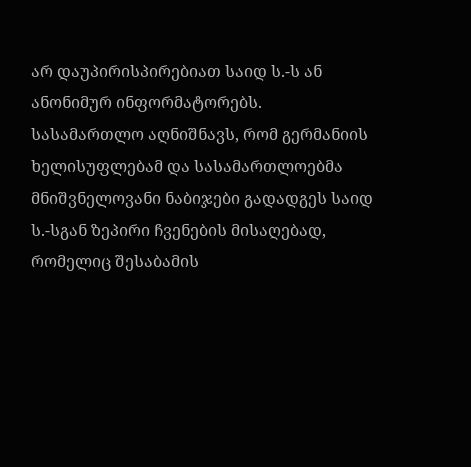არ დაუპირისპირებიათ საიდ ს.-ს ან ანონიმურ ინფორმატორებს.
სასამართლო აღნიშნავს, რომ გერმანიის ხელისუფლებამ და სასამართლოებმა მნიშვნელოვანი ნაბიჯები გადადგეს საიდ ს.-სგან ზეპირი ჩვენების მისაღებად, რომელიც შესაბამის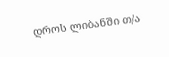დროს ლიბანში თ/ა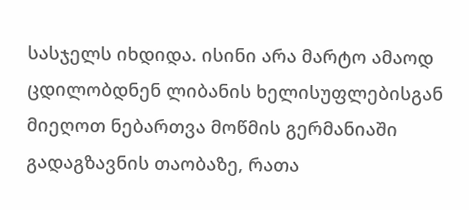სასჯელს იხდიდა. ისინი არა მარტო ამაოდ ცდილობდნენ ლიბანის ხელისუფლებისგან მიეღოთ ნებართვა მოწმის გერმანიაში გადაგზავნის თაობაზე, რათა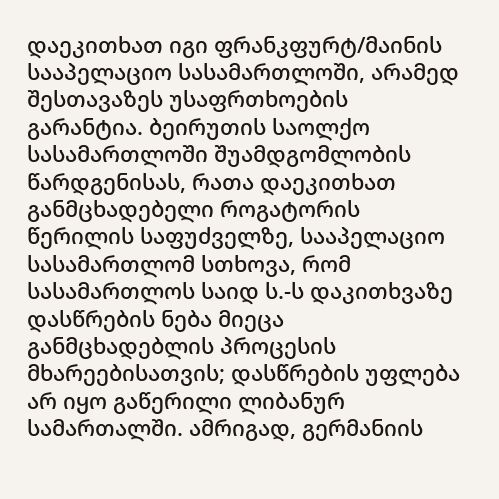დაეკითხათ იგი ფრანკფურტ/მაინის სააპელაციო სასამართლოში, არამედ შესთავაზეს უსაფრთხოების გარანტია. ბეირუთის საოლქო სასამართლოში შუამდგომლობის წარდგენისას, რათა დაეკითხათ განმცხადებელი როგატორის წერილის საფუძველზე, სააპელაციო სასამართლომ სთხოვა, რომ სასამართლოს საიდ ს.-ს დაკითხვაზე დასწრების ნება მიეცა განმცხადებლის პროცესის მხარეებისათვის; დასწრების უფლება არ იყო გაწერილი ლიბანურ სამართალში. ამრიგად, გერმანიის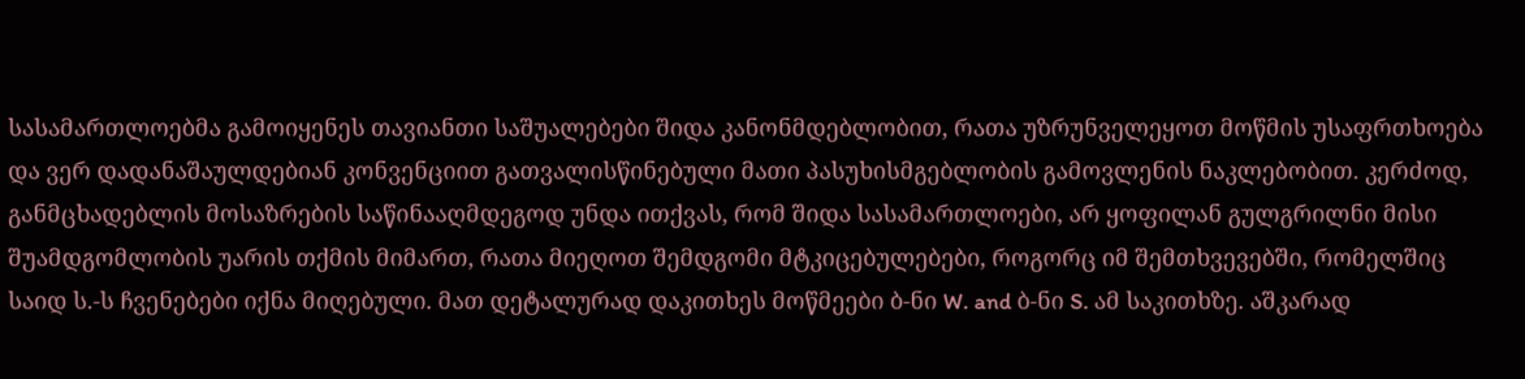სასამართლოებმა გამოიყენეს თავიანთი საშუალებები შიდა კანონმდებლობით, რათა უზრუნველეყოთ მოწმის უსაფრთხოება და ვერ დადანაშაულდებიან კონვენციით გათვალისწინებული მათი პასუხისმგებლობის გამოვლენის ნაკლებობით. კერძოდ, განმცხადებლის მოსაზრების საწინააღმდეგოდ უნდა ითქვას, რომ შიდა სასამართლოები, არ ყოფილან გულგრილნი მისი შუამდგომლობის უარის თქმის მიმართ, რათა მიეღოთ შემდგომი მტკიცებულებები, როგორც იმ შემთხვევებში, რომელშიც საიდ ს.-ს ჩვენებები იქნა მიღებული. მათ დეტალურად დაკითხეს მოწმეები ბ-ნი W. and ბ-ნი S. ამ საკითხზე. აშკარად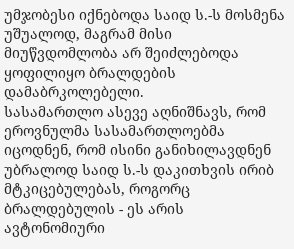უმჯობესი იქნებოდა საიდ ს.-ს მოსმენა უშუალოდ, მაგრამ მისი მიუწვდომლობა არ შეიძლებოდა ყოფილიყო ბრალდების დამაბრკოლებელი.
სასამართლო ასევე აღნიშნავს, რომ ეროვნულმა სასამართლოებმა იცოდნენ, რომ ისინი განიხილავდნენ უბრალოდ საიდ ს.-ს დაკითხვის ირიბ მტკიცებულებას, როგორც ბრალდებულის - ეს არის ავტონომიური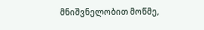მნიშვნელობით მოწმე,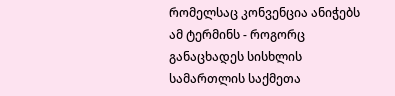რომელსაც კონვენცია ანიჭებს ამ ტერმინს - როგორც განაცხადეს სისხლის სამართლის საქმეთა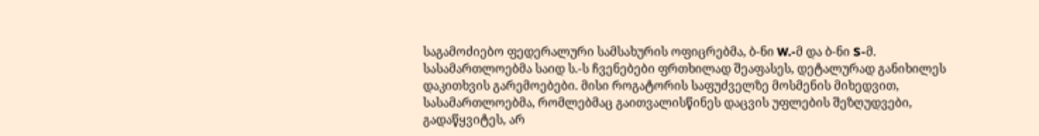საგამოძიებო ფედერალური სამსახურის ოფიცრებმა, ბ-ნი W.-მ და ბ-ნი S-მ. სასამართლოებმა საიდ ს.-ს ჩვენებები ფრთხილად შეაფასეს, დეტალურად განიხილეს დაკითხვის გარემოებები. მისი როგატორის საფუძველზე მოსმენის მიხედვით, სასამართლოებმა, რომლებმაც გაითვალისწინეს დაცვის უფლების შეზღუდვები, გადაწყვიტეს, არ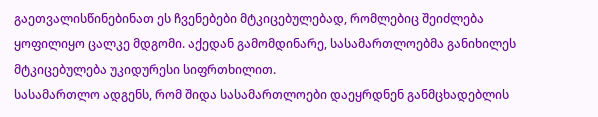გაეთვალისწინებინათ ეს ჩვენებები მტკიცებულებად, რომლებიც შეიძლება ყოფილიყო ცალკე მდგომი. აქედან გამომდინარე, სასამართლოებმა განიხილეს მტკიცებულება უკიდურესი სიფრთხილით.
სასამართლო ადგენს, რომ შიდა სასამართლოები დაეყრდნენ განმცხადებლის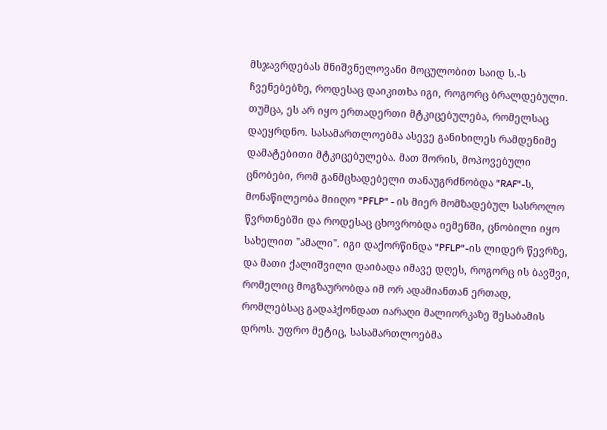მსჯავრდებას მნიშვნელოვანი მოცულობით საიდ ს.-ს ჩვენებებზე, როდესაც დაიკითხა იგი, როგორც ბრალდებული. თუმცა, ეს არ იყო ერთადერთი მტკიცებულება, რომელსაც დაეყრდნო. სასამართლოებმა ასევე განიხილეს რამდენიმე დამატებითი მტკიცებულება. მათ შორის, მოპოვებული ცნობები, რომ განმცხადებელი თანაუგრძნობდა "RAF"-ს, მონაწილეობა მიიღო "PFLP" - ის მიერ მომზადებულ სასროლო წვრთნებში და როდესაც ცხოვრობდა იემენში, ცნობილი იყო სახელით "ამალი". იგი დაქორწინდა "PFLP"-ის ლიდერ წევრზე, და მათი ქალიშვილი დაიბადა იმავე დღეს, როგორც ის ბავშვი, რომელიც მოგზაურობდა იმ ორ ადამიანთან ერთად, რომლებსაც გადაჰქონდათ იარაღი მალიორკაზე შესაბამის დროს. უფრო მეტიც, სასამართლოებმა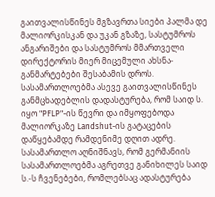გაითვალისწინეს მგზავრთა სიები პალმა დე მალიორკისკან და უკან გზაზე, სასტუმროს ანგარიშები და სასტუმროს მმართველი დირექტორის მიერ მიცემული ახსნა-განმარტებები შესაბამის დროს. სასამართლოებმა ასევე გაითვალისწინეს განმცხადებლის დადასტურება, რომ საიდ ს. იყო "PFLP"-ის წევრი და იმყოფებოდა მალიორკაზე Landshut-ის გატაცების დაწყებამდე რამდენიმე დღით ადრე.
სასამართლო აღნიშნავს, რომ გერმანიის სასამართლოებმა აგრეთვე განიხილეს საიდ ს.-ს ჩვენებები, რომლებსაც ადასტურება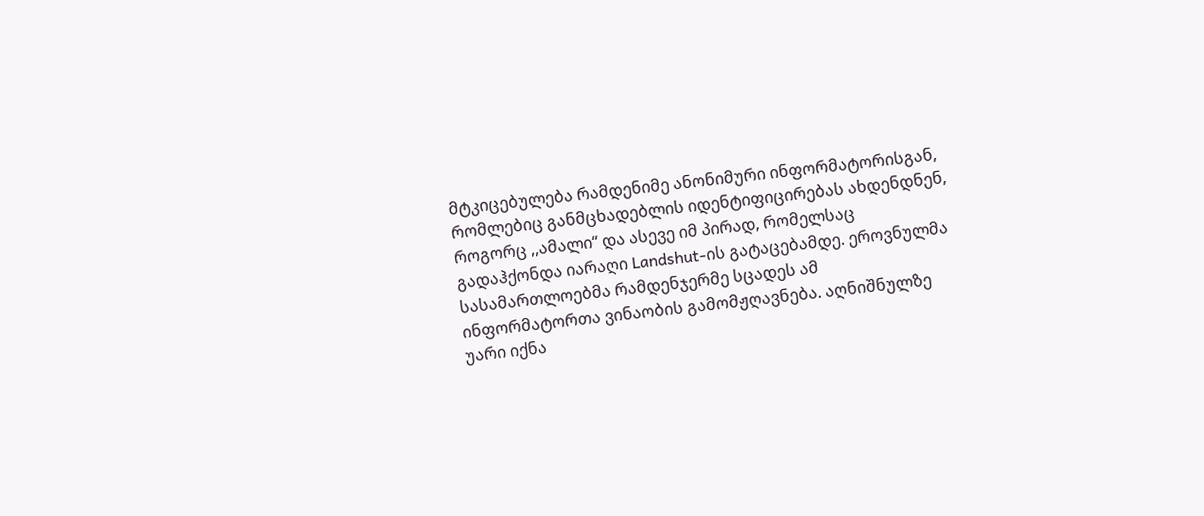მტკიცებულება რამდენიმე ანონიმური ინფორმატორისგან, რომლებიც განმცხადებლის იდენტიფიცირებას ახდენდნენ, როგორც ,,ამალი“ და ასევე იმ პირად, რომელსაც გადაჰქონდა იარაღი Landshut-ის გატაცებამდე. ეროვნულმა სასამართლოებმა რამდენჯერმე სცადეს ამ ინფორმატორთა ვინაობის გამომჟღავნება. აღნიშნულზე უარი იქნა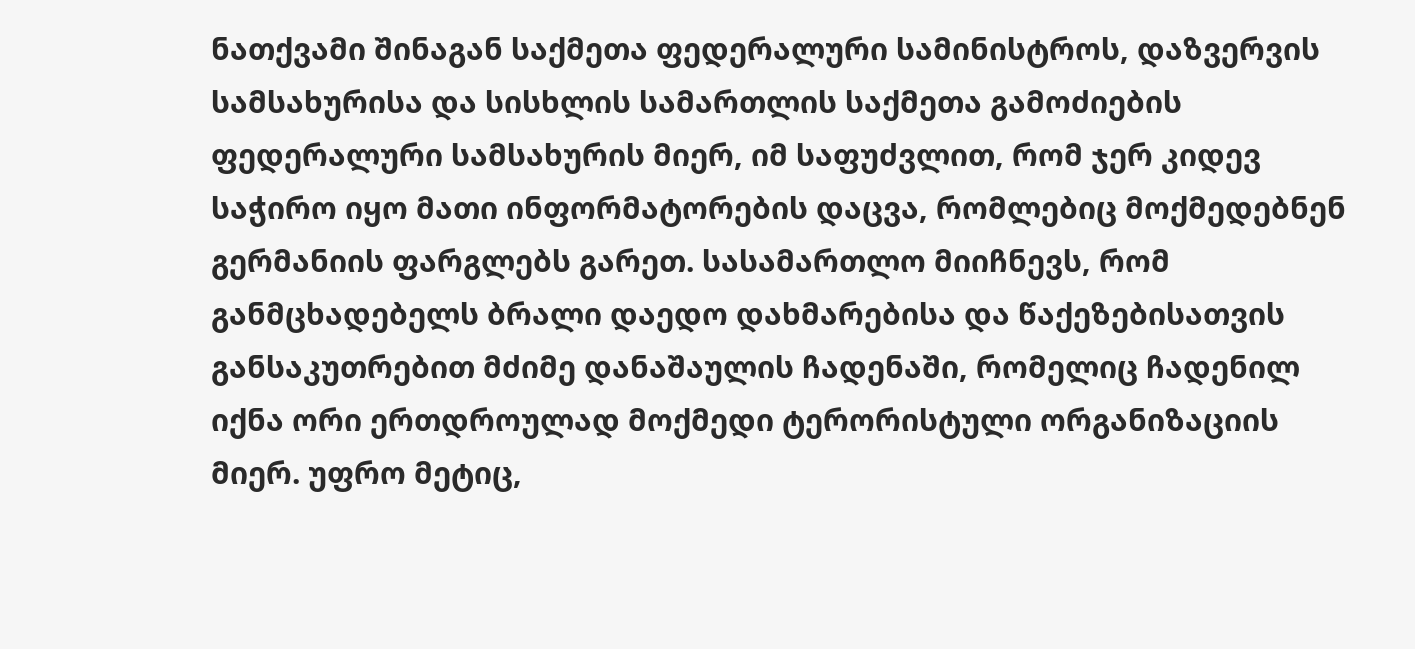ნათქვამი შინაგან საქმეთა ფედერალური სამინისტროს, დაზვერვის სამსახურისა და სისხლის სამართლის საქმეთა გამოძიების ფედერალური სამსახურის მიერ, იმ საფუძვლით, რომ ჯერ კიდევ საჭირო იყო მათი ინფორმატორების დაცვა, რომლებიც მოქმედებნენ გერმანიის ფარგლებს გარეთ. სასამართლო მიიჩნევს, რომ განმცხადებელს ბრალი დაედო დახმარებისა და წაქეზებისათვის განსაკუთრებით მძიმე დანაშაულის ჩადენაში, რომელიც ჩადენილ იქნა ორი ერთდროულად მოქმედი ტერორისტული ორგანიზაციის მიერ. უფრო მეტიც,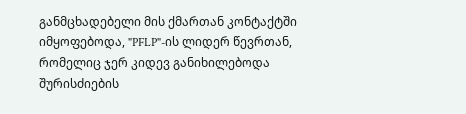განმცხადებელი მის ქმართან კონტაქტში იმყოფებოდა, "PFLP"-ის ლიდერ წევრთან, რომელიც ჯერ კიდევ განიხილებოდა შურისძიების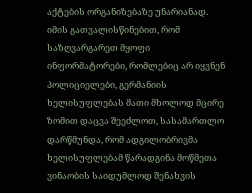აქტების ორგანიზებაზე უნარიანად. იმის გათვალისწინებით, რომ საზღვარგარეთ მყოფი ინფორმატორები, რომლებიც არ იყვნენ პოლიციელები, გერმანიის ხელისუფლებას მათი მხოლოდ მცირე ზომით დაცვა შეეძლოთ, სასამართლო დარწმუნდა, რომ ადგილობრივმა ხელისუფლებამ წარადგინა მოწმეთა ვინაობის საიდუმლოდ შენახვის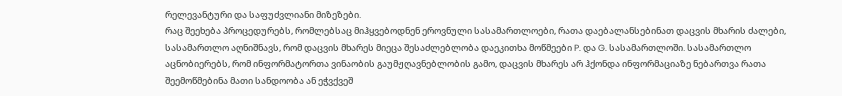რელევანტური და საფუძვლიანი მიზეზები.
რაც შეეხება პროცედურებს, რომლებსაც მიჰყვებოდნენ ეროვნული სასამართლოები, რათა დაებალანსებინათ დაცვის მხარის ძალები, სასამართლო აღნიშნავს, რომ დაცვის მხარეს მიეცა შესაძლებლობა დაეკითხა მოწმეები P. და G. სასამართლოში. სასამართლო აცნობიერებს, რომ ინფორმატორთა ვინაობის გაუმჟღავნებლობის გამო, დაცვის მხარეს არ ჰქონდა ინფორმაციაზე ნებართვა რათა შეემოწმებინა მათი სანდოობა ან ეჭვქვეშ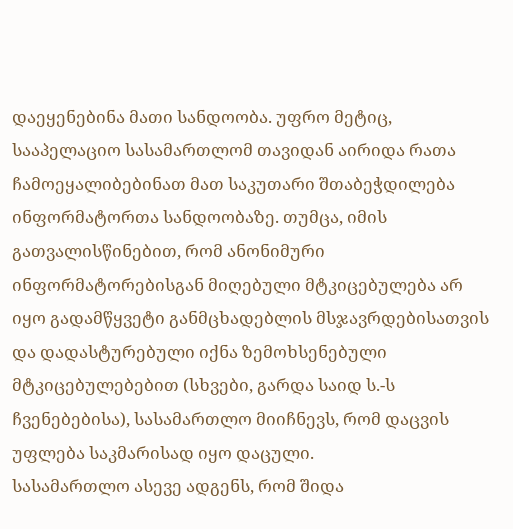დაეყენებინა მათი სანდოობა. უფრო მეტიც, სააპელაციო სასამართლომ თავიდან აირიდა რათა ჩამოეყალიბებინათ მათ საკუთარი შთაბეჭდილება ინფორმატორთა სანდოობაზე. თუმცა, იმის გათვალისწინებით, რომ ანონიმური ინფორმატორებისგან მიღებული მტკიცებულება არ იყო გადამწყვეტი განმცხადებლის მსჯავრდებისათვის და დადასტურებული იქნა ზემოხსენებული მტკიცებულებებით (სხვები, გარდა საიდ ს.-ს ჩვენებებისა), სასამართლო მიიჩნევს, რომ დაცვის უფლება საკმარისად იყო დაცული.
სასამართლო ასევე ადგენს, რომ შიდა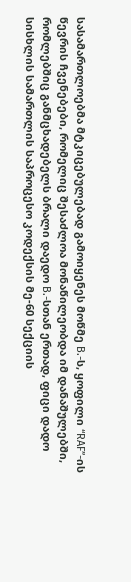სასამართლოებმა მტკიცებულებად გამოიყენეს მოწმე B.-ს, ყოფილი “RAF”-ის წევრის ჩვენებები, რომელიც შესაძლოა მონაწილეობდა იმ დანაშულებში, რომლებშიც განმცხადებელს ბრალი დაედო B.-სთან ერთად, ფიცი დადო სისხლის სამართლის საპროცესო კოდექსის მე-60 სექციის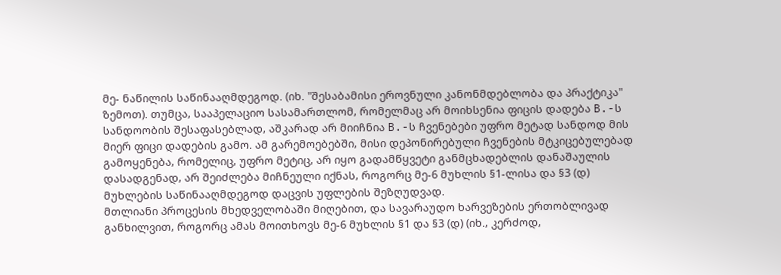მე- ნაწილის საწინააღმდეგოდ. (იხ. "შესაბამისი ეროვნული კანონმდებლობა და პრაქტიკა" ზემოთ). თუმცა, სააპელაციო სასამართლომ, რომელმაც არ მოიხსენია ფიცის დადება B.-ს სანდოობის შესაფასებლად, აშკარად არ მიიჩნია B.-ს ჩვენებები უფრო მეტად სანდოდ მის მიერ ფიცი დადების გამო. ამ გარემოებებში, მისი დეპონირებული ჩვენების მტკიცებულებად გამოყენება, რომელიც, უფრო მეტიც, არ იყო გადამწყვეტი განმცხადებლის დანაშაულის დასადგენად, არ შეიძლება მიჩნეული იქნას, როგორც მე-6 მუხლის §1-ლისა და §3 (დ) მუხლების საწინააღმდეგოდ დაცვის უფლების შეზღუდვად.
მთლიანი პროცესის მხედველობაში მიღებით, და სავარაუდო ხარვეზების ერთობლივად განხილვით, როგორც ამას მოითხოვს მე-6 მუხლის §1 და §3 (დ) (იხ., კერძოდ,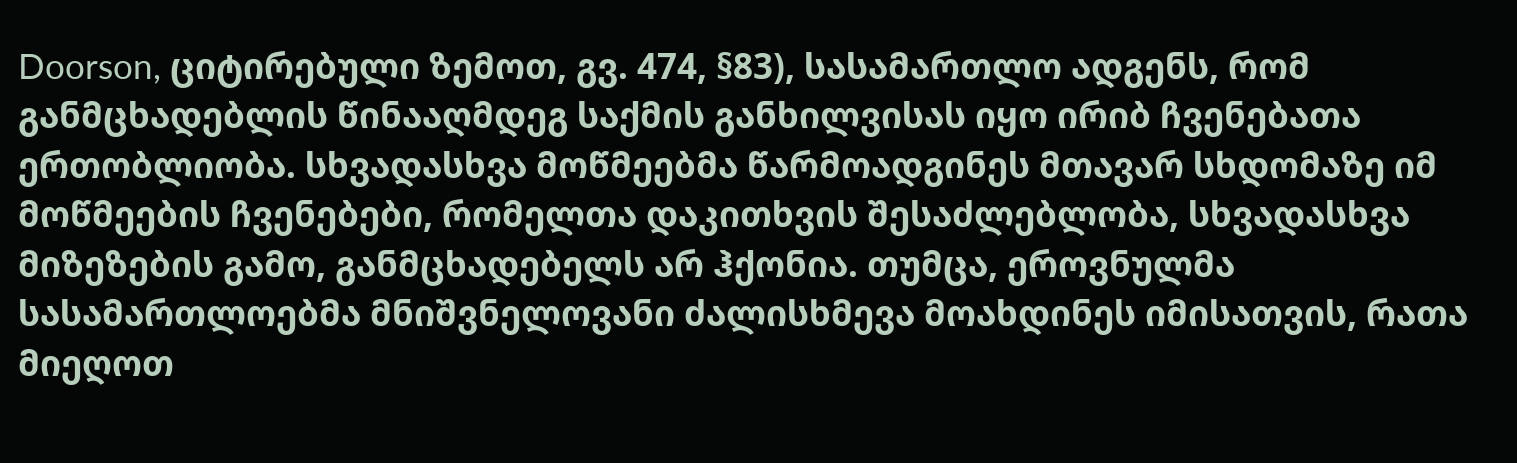Doorson, ციტირებული ზემოთ, გვ. 474, §83), სასამართლო ადგენს, რომ განმცხადებლის წინააღმდეგ საქმის განხილვისას იყო ირიბ ჩვენებათა ერთობლიობა. სხვადასხვა მოწმეებმა წარმოადგინეს მთავარ სხდომაზე იმ მოწმეების ჩვენებები, რომელთა დაკითხვის შესაძლებლობა, სხვადასხვა მიზეზების გამო, განმცხადებელს არ ჰქონია. თუმცა, ეროვნულმა სასამართლოებმა მნიშვნელოვანი ძალისხმევა მოახდინეს იმისათვის, რათა მიეღოთ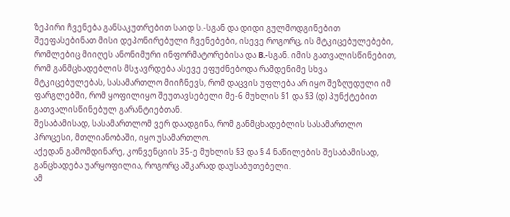ზეპირი ჩვენება განსაკუთრებით საიდ ს.-სგან და დიდი გულმოდგინებით შეეფასებინათ მისი დეპონირებული ჩვენებები, ისევე როგორც, ის მტკიცებულებები, რომლებიც მიიღეს ანონიმური ინფორმატორებისა და B.-სგან. იმის გათვალისწინებით, რომ განმცხადებლის მსჯავრდება ასევე ეფუძნებოდა რამდენიმე სხვა მტკიცებულებას, სასამართლო მიიჩნევს, რომ დაცვის უფლება არ იყო შეზღუდული იმ ფარგლებში, რომ ყოფილიყო შეუთავსებელი მე-6 მუხლის §1 და §3 (დ) პუნქტებით გათვალისწინებულ გარანტიებთან.
შესაბამისად, სასამართლომ ვერ დაადგინა, რომ განმცხადებლის სასამართლო პროცესი, მთლიანობაში, იყო უსამართლო.
აქედან გამომდინარე, კონვენციის 35-ე მუხლის §3 და § 4 ნაწილების შესაბამისად, განცხადება უარყოფილია, როგორც აშკარად დაუსაბუთებელი.
ამ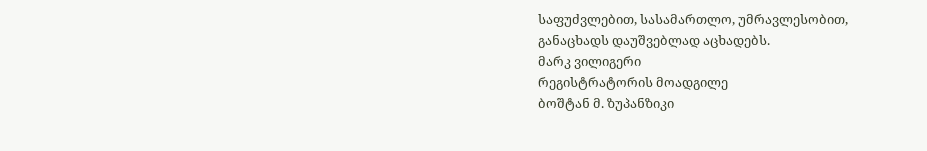საფუძვლებით, სასამართლო, უმრავლესობით,
განაცხადს დაუშვებლად აცხადებს.
მარკ ვილიგერი
რეგისტრატორის მოადგილე
ბოშტან მ. ზუპანზიკი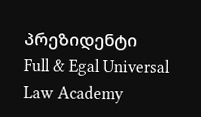პრეზიდენტი
Full & Egal Universal Law Academy